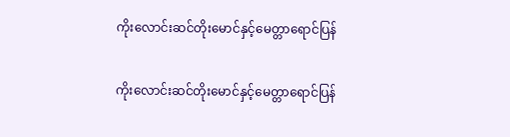ကိုးလောင်းဆင်တိုးမောင်နှင့်မေတ္တာရောင်ပြန်

ကိုးလောင်းဆင်တိုးမောင်နှင့်မေတ္တာရောင်ပြန်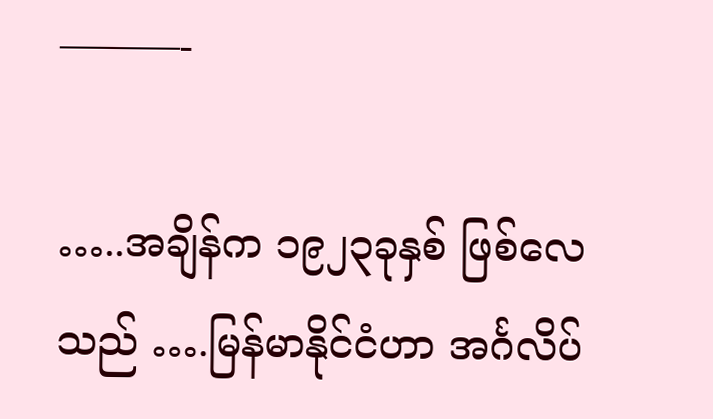———-

…..အချိန်က ၁၉၂၃ခုနှစ် ဖြစ်လေသည် ….မြန်မာနိုင်ငံဟာ အင်္ဂလိပ်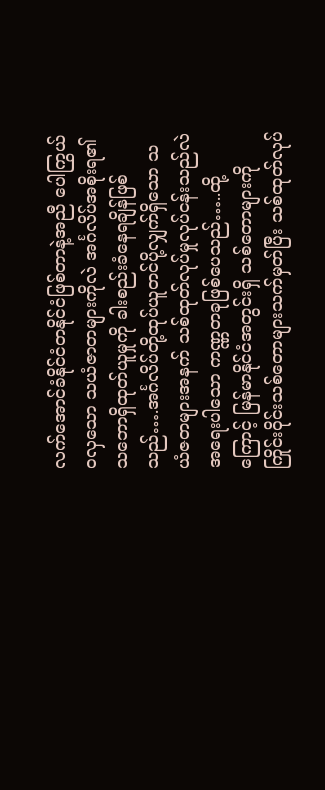လက်အောင်ခံနိုင်ငံတနိုင်ငံဖြစ်တာနဲ့အညီ ပေါကြွယ်ဝလှသော သယံဇာတများကိုလဲ အင်္ဂလိပ်အစိုးရ၏ သဘောရှိထုတ်ယူမှုကို ခါးစည်းခံနေရချိန်ဖြစ်သည်….အင်္ဂလိပ်တို့ထုပ်ယူတင်ပို့လျှက်ရှိသော သယံဇတများအနက် သစ်ထုတ်လုပ်မှုလုပ်ငန်းသည်လဲ အရေးပါသော ကဏ္ဏတခုဖြစ်ပေသည်…..ထို့ကြောင့် မြန်မာနိုင်ငံအတွင်းရှိ သစ်တောများကို ကြိုင်းဝိုင်းသစ်တောများသက်မှတ်ပြီး သစ်ထုတ်လုပ်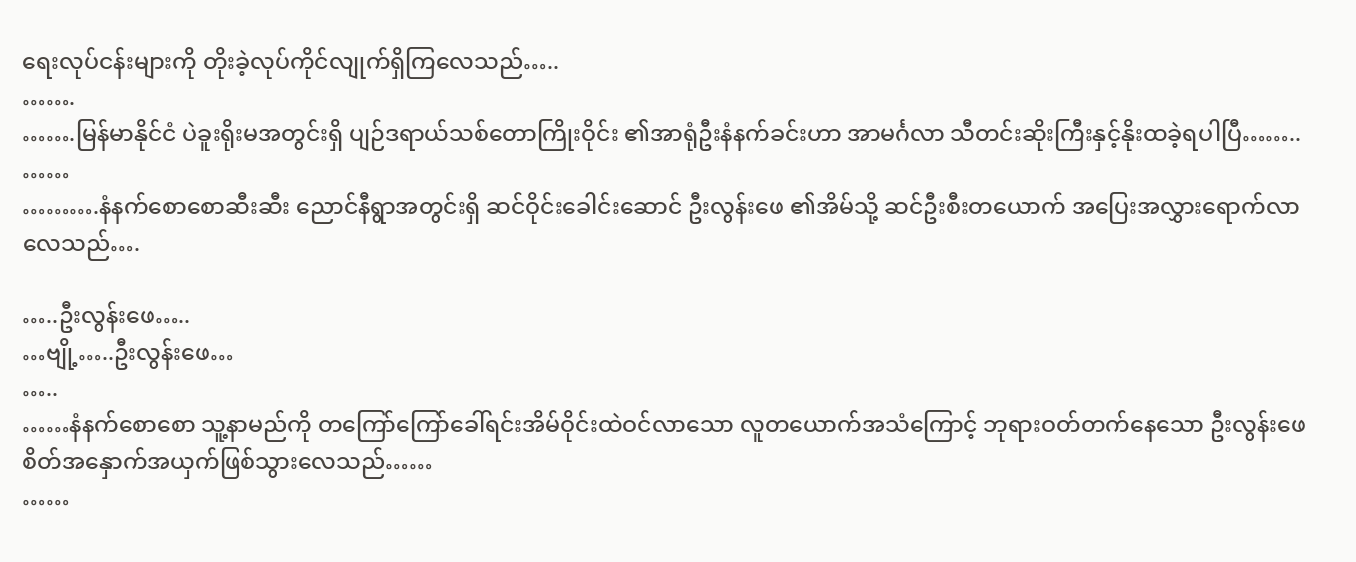ရေးလုပ်ငန်းများကို တိုးခဲ့လုပ်ကိုင်လျုက်ရှိကြလေသည်…..
…….
…….မြန်မာနိုင်ငံ ပဲခူးရိုးမအတွင်းရှိ ပျဉ်ဒရာယ်သစ်တောကြိုးဝိုင်း ၏အာရုံဦးနံနက်ခင်းဟာ အာမင်္ဂလာ သီတင်းဆိုးကြီးနှင့်နိုးထခဲ့ရပါပြီ……..
……
……….နံနက်စောစောဆီးဆီး ညောင်နီရွာအတွင်းရှိ ဆင်ဝိုင်းခေါင်းဆောင် ဦးလွန်းဖေ ၏အိမ်သို့ ဆင်ဦးစီးတယောက် အပြေးအလွှားရောက်လာလေသည်….

…..ဦးလွန်းဖေ…..
…ဗျို့…..ဦးလွန်းဖေ…
…..
……နံနက်စောစော သူ့နာမည်ကို တကြော်ကြော်ခေါ်ရင်းအိမ်ဝိုင်းထဲဝင်လာသော လူတယောက်အသံကြောင့် ဘုရားဝတ်တက်နေသော ဦးလွန်းဖေ စိတ်အနှောက်အယှက်ဖြစ်သွားလေသည်……
……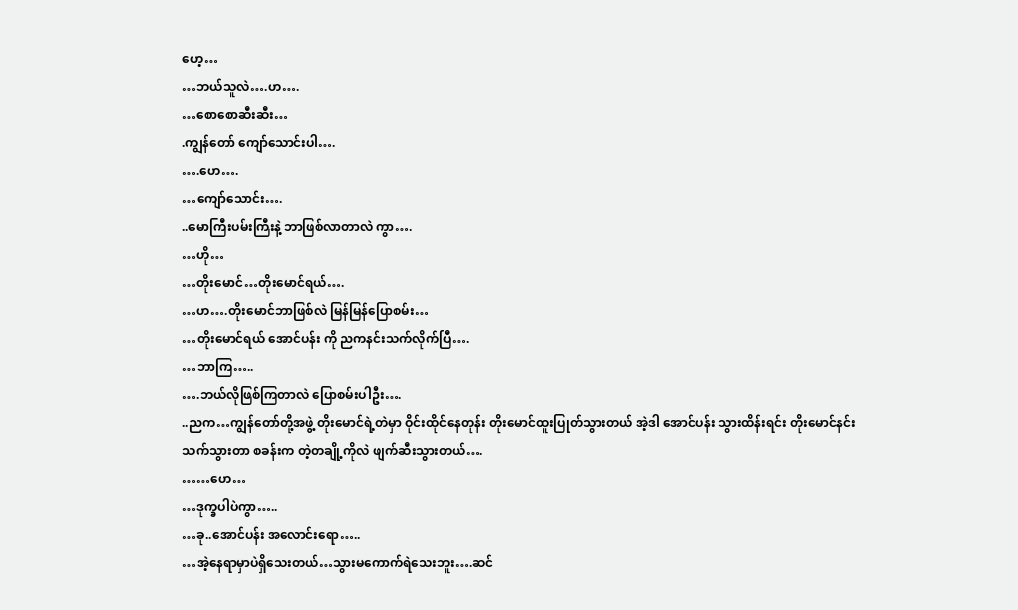ဟေ့…
…ဘယ်သူလဲ….ဟ….
…စောစောဆီးဆီး…
.ကျွန်တော် ကျော်သောင်းပါ….
….ဟေ….
…ကျော်သောင်း….
..မောကြီးပမ်းကြီးနဲ့ ဘာဖြစ်လာတာလဲ ကွာ….
…ဟို…
…တိုးမောင်…တိုးမောင်ရယ်….
…ဟ….တိုးမောင်ဘာဖြစ်လဲ မြန်မြန်ပြောစမ်း…
…တိုးမောင်ရယ် အောင်ပန်း ကို ညကနင်းသက်လိုက်ပြီ….
…ဘာကြ…..
….ဘယ်လိုဖြစ်ကြတာလဲ ပြောစမ်းပါဦး….
..ညက…ကျွန်တော်တို့အဖွဲ့ တိုးမောင်ရဲ့တဲမှာ ဝိုင်းထိုင်နေတုန်း တိုးမောင်ထူးပြုတ်သွားတယ် အဲ့ဒါ အောင်ပန်း သွားထိန်းရင်း တိုးမောင်နင်းသက်သွားတာ စခန်းက တဲ့တချို့ကိုလဲ ဖျက်ဆီးသွားတယ်….
……ဟေ…
…ဒုက္ခပါပဲကွာ…..
…ခု..အောင်ပန်း အလောင်းရော…..
…အဲ့နေရာမှာပဲရှိသေးတယ်…သွားမကောက်ရဲသေးဘူး….ဆင်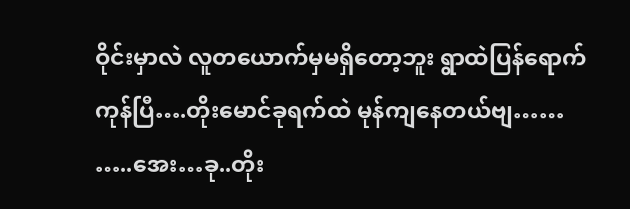ဝိုင်းမှာလဲ လူတယောက်မှမရှိတော့ဘူး ရွာထဲပြန်ရောက်ကုန်ပြီ….တိုးမောင်ခုရက်ထဲ မုန်ကျနေတယ်ဗျ……
…..အေး…ခု..တိုး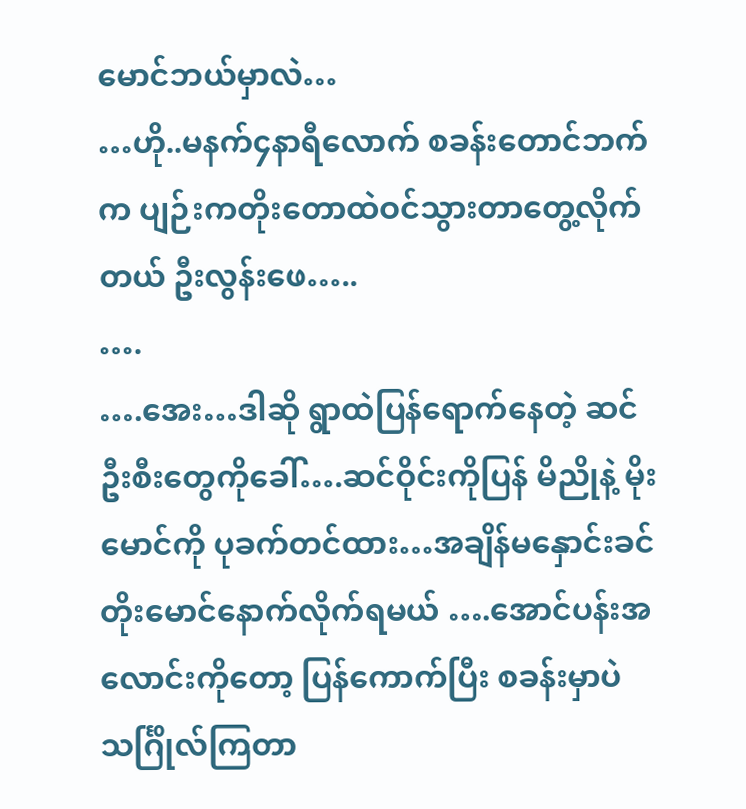မောင်ဘယ်မှာလဲ…
…ဟို..မနက်၄နာရီလောက် စခန်းတောင်ဘက်က ပျဉ်းကတိုးတောထဲဝင်သွားတာတွေ့လိုက်တယ် ဦးလွန်းဖေ…..
….
….အေး…ဒါဆို ရွာထဲပြန်ရောက်နေတဲ့ ဆင်ဦးစီးတွေကိုခေါ်….ဆင်ဝိုင်းကိုပြန် မိညိုနဲ့ မိုးမောင်ကို ပုခက်တင်ထား…အချိန်မနှောင်းခင် တိုးမောင်နောက်လိုက်ရမယ် ….အောင်ပန်းအလောင်းကိုတော့ ပြန်ကောက်ပြီး စခန်းမှာပဲ သင်္ဂြိုလ်ကြတာ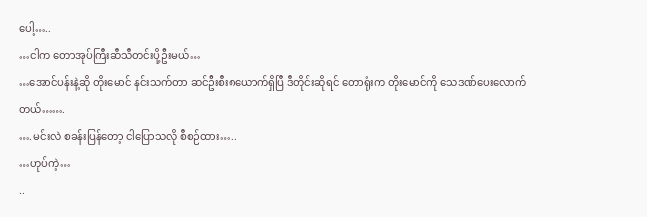ပေါ့…..
…ငါက တောအုပ်ကြီးဆီသီတင်းပို့ဦးမယ်…
…အောင်ပန်းနဲ့ဆို တိုးမောင် နင်းသက်တာ ဆင်ဦးစီး၈ယောက်ရှိပြီ ဒီတိုင်းဆိုရင် တောရုံးက တိုးမောင်ကို သေဒဏ်ပေးလောက်တယ်…….
….မင်းလဲ စခန်းပြန်တော့ ငါပြောသလို စီစဉ်ထား…..
…ဟုပ်ကဲ့…
..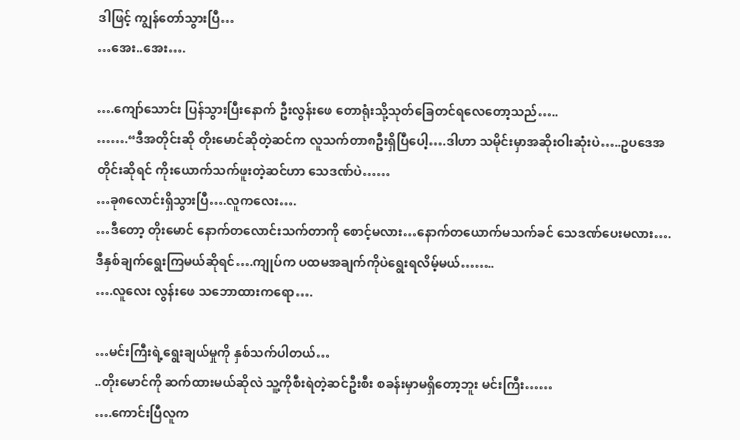ဒါဖြင့် ကျွန်တော်သွားပြီ…
…အေး..အေး….

….ကျော်သောင်း ပြန်သွားပြီးနောက် ဦးလွန်းဖေ တောရုံးသို့သုတ်ခြေတင်ရလေတော့သည်…..
…….“ဒီအတိုင်းဆို တိုးမောင်ဆိုတဲ့ဆင်က လူသက်တာ၈ဦးရှိပြီပေါ့….ဒါဟာ သမိုင်းမှာအဆိုးဝါးဆုံးပဲ…..ဥပဒေအတိုင်းဆိုရင် ကိုးယောက်သက်ဖူးတဲ့ဆင်ဟာ သေဒဏ်ပဲ……
…ခု၈လောင်းရှိသွားပြီ….လူကလေး….
…ဒီတော့ တိုးမောင် နောက်တလောင်းသက်တာကို စောင့်မလား…နောက်တယောက်မသက်ခင် သေဒဏ်ပေးမလား….ဒီနှစ်ချက်ရွေးကြမယ်ဆိုရင်….ကျုပ်က ပထမအချက်ကိုပဲရွေးရလိမ့်မယ်……..
….လူလေး လွန်းဖေ သဘောထားကရော….

…မင်းကြီးရဲ့ရွေးချယ်မှုကို နှစ်သက်ပါတယ်…
..တိုးမောင်ကို ဆက်ထားမယ်ဆိုလဲ သူ့ကိုစီးရဲတဲ့ဆင်ဦးစီး စခန်းမှာမရှိတော့ဘူး မင်းကြီး……
….ကောင်းပြီလူက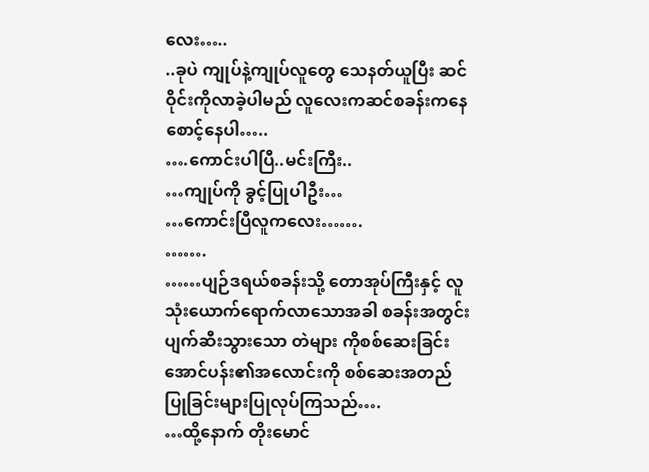လေး…..
..ခုပဲ ကျုပ်နဲ့ကျုပ်လူတွေ သေနတ်ယူပြီး ဆင်ဝိုင်းကိုလာခဲ့ပါမည် လူလေးကဆင်စခန်းကနေစောင့်နေပါ…..
….ကောင်းပါပြီ..မင်းကြီး..
…ကျုပ်ကို ခွင့်ပြုပါဦး…
…ကောင်းပြီလူကလေး…….
…….
……ပျဉ်ဒရယ်စခန်းသို့ တောအုပ်ကြီးနှင့် လူသုံးယောက်ရောက်လာသောအခါ စခန်းအတွင်းပျက်ဆီးသွားသော တဲများ ကိုစစ်ဆေးခြင်း အောင်ပန်း၏အလောင်းကို စစ်ဆေးအတည်ပြုခြင်းများပြုလုပ်ကြသည်….
…ထို့နောက် တိုးမောင်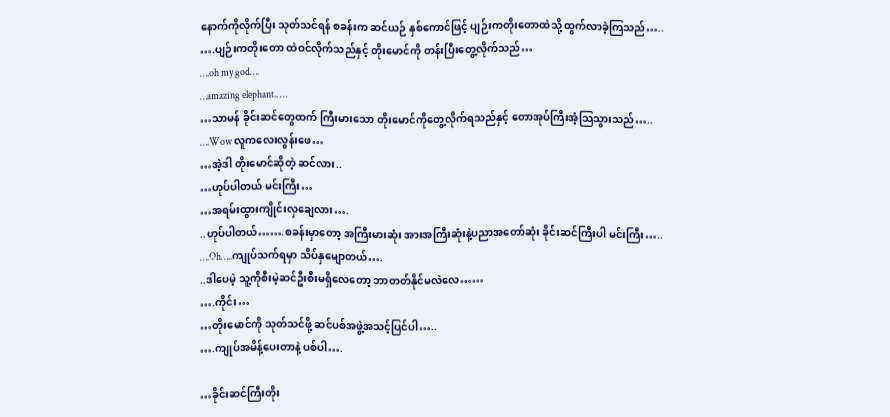နောက်ကိုလိုက်ပြီး သုတ်သင်ရန် စခန်းက ဆင်ယဉ် နှစ်ကောင်ဖြင့် ပျဉ်းကတိုးတောထဲသို့ ထွက်လာခဲ့ကြသည်…..
….ပျဉ်းကတိုးတော ထဲဝင်လိုက်သည်နှင့် တိုးမောင်ကို တန်းပြီးတွေ့လိုက်သည်…
….oh my god….
…amazing elephant.. …
…သာမန် ခိုင်းဆင်တွေထက် ကြီးမားသော တိုးမောင်ကိုတွေ့လိုက်ရသည်နှင့် တောအုပ်ကြီးအံ့သြသွားသည်…..
….Wow လူကလေးလွန်းဖေ…
…အဲ့ဒါ တိုးမောင်ဆိုတဲ့ ဆင်လား..
…ဟုပ်ပါတယ် မင်းကြီး…
…အရမ်းထွားကျိုင်းလှချေလား….
..ဟုပ်ပါတယ်…….စခန်းမှာတော့ အကြီးမားဆုံး အားအကြီးဆုံးနဲ့ပညာအတော်ဆုံး ခိုင်းဆင်ကြီးပါ မင်းကြီး…..
….Oh…..ကျုပ်သက်ရမှာ သိပ်နှမျောတယ်….
..ဒါပေမဲ့ သူ့ကိုစီးမဲ့ဆင်ဦးစီးမရှိလေတော့ ဘာတတ်နိုင်မလဲလေ……
….ကိုင်း…
…တိုးမောင်ကို သုတ်သင်ဖို့ ဆင်ပစ်အဖွဲ့အသင့်ပြင်ပါ…..
….ကျုပ်အမိန့်ပေးတာနဲ့ ပစ်ပါ….

…ခိုင်းဆင်ကြီးတိုး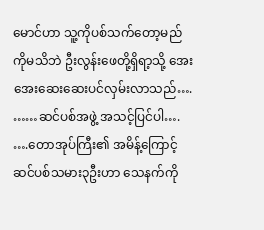မောင်ဟာ သူ့ကိုပစ်သက်တော့မည်ကိုမသိဘဲ ဦးလွန်းဖေတို့ရှိရာ့သို့ အေးအေးဆေးဆေးပင်လှမ်းလာသည်….
……ဆင်ပစ်အဖွဲ့ အသင့်ပြင်ပါ….
….တောအုပ်ကြီး၏ အမိန့်ကြောင့် ဆင်ပစ်သမား၃ဦးဟာ သေနက်ကို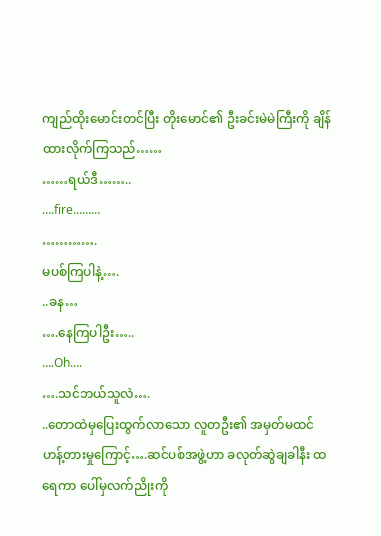ကျည်ထိုးမောင်းတင်ပြီး တိုးမောင်၏ ဦးခင်းမဲမဲကြီးကို ချိန်ထားလိုက်ကြသည်……
……ရယ်ဒီ……..
….fire………
………….
မပစ်ကြပါနဲ့….
..ခန…
….နေကြပါဦး…..
….Oh….
….သင်ဘယ်သူလဲ….
..တောထဲမှပြေးထွက်လာသော လူတဦး၏ အမှတ်မထင် ဟန့်တားမှုကြောင့်….ဆင်ပစ်အဖွဲ့ဟာ ခလုတ်ဆွဲချခါနီး ထရေကာ ပေါ်မှလက်ညိုးကို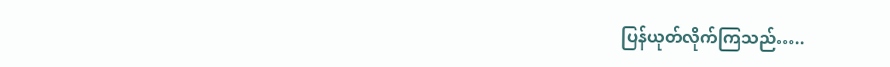ပြန်ယုတ်လိုက်ကြသည်…..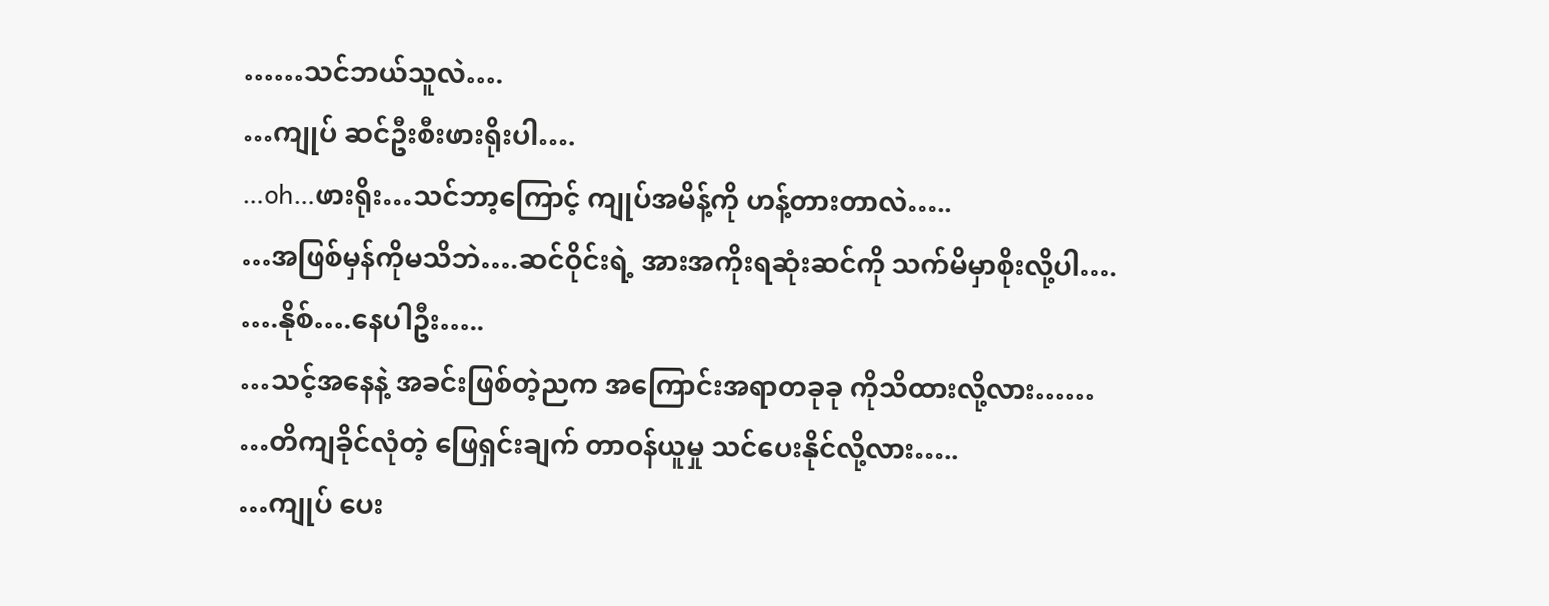……သင်ဘယ်သူလဲ….
…ကျုပ် ဆင်ဦးစီးဖားရိုးပါ….
…oh…ဖားရိုး…သင်ဘာ့ကြောင့် ကျုပ်အမိန့်ကို ဟန့်တားတာလဲ…..
…အဖြစ်မှန်ကိုမသိဘဲ….ဆင်ဝိုင်းရဲ့ အားအကိုးရဆုံးဆင်ကို သက်မိမှာစိုးလို့ပါ….
….နိုစ်….နေပါဦး…..
…သင့်အနေနဲ့ အခင်းဖြစ်တဲ့ညက အကြောင်းအရာတခုခု ကိုသိထားလို့လား……
…တိကျခိုင်လုံတဲ့ ဖြေရှင်းချက် တာဝန်ယူမှု သင်ပေးနိုင်လို့လား…..
…ကျုပ် ပေး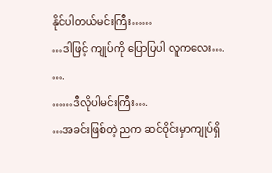နိုင်ပါတယ်မင်းကြီး……
…ဒါဖြင့် ကျုပ်ကို ပြောပြပါ လူကလေး….
….
……ဒီလိုပါမင်းကြီး….
…အခင်းဖြစ်တဲ့ ညက ဆင်ဝိုင်းမှာကျုပ်ရှိ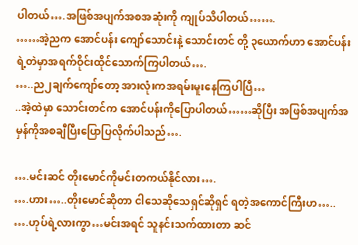ပါတယ်….အဖြစ်အပျက်အစအဆုံးကို ကျုပ်သိပါတယ်…….
……အဲ့ညက အောင်ပန်း ကျော်သောင်းနဲ့ သောင်းတင် တို့ ၃ယောက်ဟာ အောင်ပန်းရဲ့တဲမှာအရက်ဝိုင်းထိုင်သောက်ကြပါတယ်….
…..ည၂ချက်ကျော်တော့ အားလုံးကအရမ်းမူးနေကြပါပြီ…
..အဲ့ထဲမှာ သောင်းတင်က အောင်ပန်းကိုပြောပါတယ်……ဆိုပြီး အဖြစ်အပျက်အမှန်ကိုအစချီပြီးပြောပြလိုက်ပါသည်….

….မင်းဆင် တိုးမောင်ကိုမင်းတကယ်နိုင်လား….
….ဟား…..တိုးမောင်ဆိုတာ ငါသေဆိုသေရှင်ဆိုရှင် ရတဲ့အကောင်ကြီးဟ…..
….ဟုပ်ရဲ့လားကွာ…မင်းအရင် သူနင်းသက်ထားတာ ဆင်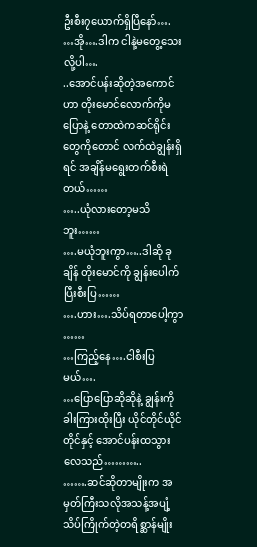ဦးစီး၇ယောက်ရှိပြီနော်….
…အို….ဒါက ငါနဲ့မတွေ့သေးလို့ပါ….
..အောင်ပန်းဆိုတဲ့အကောင်ဟာ တိုးမောင်လောက်ကိုမပြောနဲ့ တောထဲကဆင်ရိုင်းတွေကိုတောင် လက်ထဲချွန်းရှိရင် အချိန်မရွေးတက်စီးရဲတယ်……
…..ယုံလားတော့မသိဘူး……
….မယုံဘူးကွာ…..ဒါဆို ခုချိန် တိုးမောင်ကို ချွန်းပေါက်ပြီးစီးပြ……
….ဟား….သိပ်ရတာပေါ့ကွာ ……
…ကြည့်နေ….ငါစီးပြမယ်….
…ပြောပြောဆိုဆိုနဲ့ ချွန်းကို ခါးကြားထိုးပြီး ယိုင်တိုင်ယိုင်တိုင်နှင့် အောင်ပန်းထသွားလေသည်………..
…….ဆင်ဆိုတာမျိုးက အမှတ်ကြီးသလိုအသန့်အပျံ့သိပ်ကြိုက်တဲ့တရိစ္ဆာန်မျိုး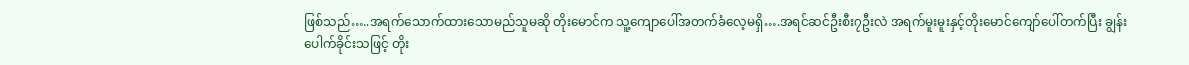ဖြစ်သည်…..အရက်သောက်ထားသောမည်သူမဆို တိုးမောင်က သူ့ကျောပေါ်အတက်ခံလေ့မရှိ….အရင်ဆင်ဦးစီး၇ဦးလဲ အရက်မူးမူးနှင့်တိုးမောင်ကျော်ပေါ်တက်ပြီး ချွန်းပေါက်ခိုင်းသဖြင့် တိုး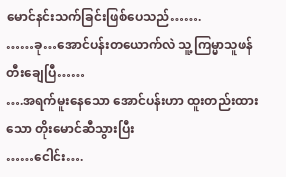မောင်နင်းသက်ခြင်းဖြစ်ပေသည်…….
……ခု…အောင်ပန်းတယောက်လဲ သူ့ကြမ္မာသူဖန်တီးချေပြီ……
….အရက်မူးနေသော အောင်ပန်းဟာ ထူးတည်းထားသော တိုးမောင်ဆီသွားပြီး
……ငေါင်း….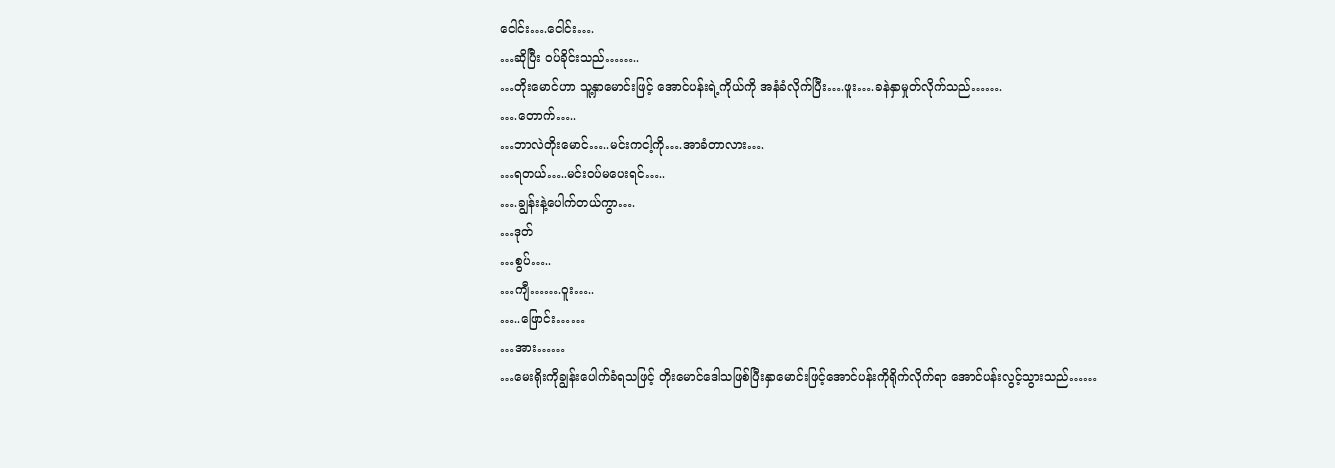ငေါင်း….ငေါင်း….
…ဆိုပြီး ဝပ်ခိုင်းသည်……..
…တိုးမောင်ဟာ သူ့နှာမောင်းဖြင့် အောင်ပန်းရဲ့ကိုယ်ကို အနံခံလိုက်ပြီး….ဖူး….ခနဲနှာမှုတ်လိုက်သည်…….
….တောက်…..
…ဘာလဲတိုးမောင်…..မင်းကငါ့ကို….အာခံတာလား….
…ရတယ်…..မင်းဝပ်မပေးရင်…..
….ချွန်းနဲ့ပေါက်တယ်ကွာ….
…ဒုတ်
…စွပ်…..
…ကျီ…….ဝူး…..
…..ဖြောင်း……
…အား……
…မေးရိုးကိုချွန်းပေါက်ခံရသဖြင့် တိုးမောင်ဒေါသဖြစ်ပြီးနှာမောင်းဖြင့်အောင်ပန်းကိုရိုက်လိုက်ရာ အောင်ပန်းလွင့်သွားသည်……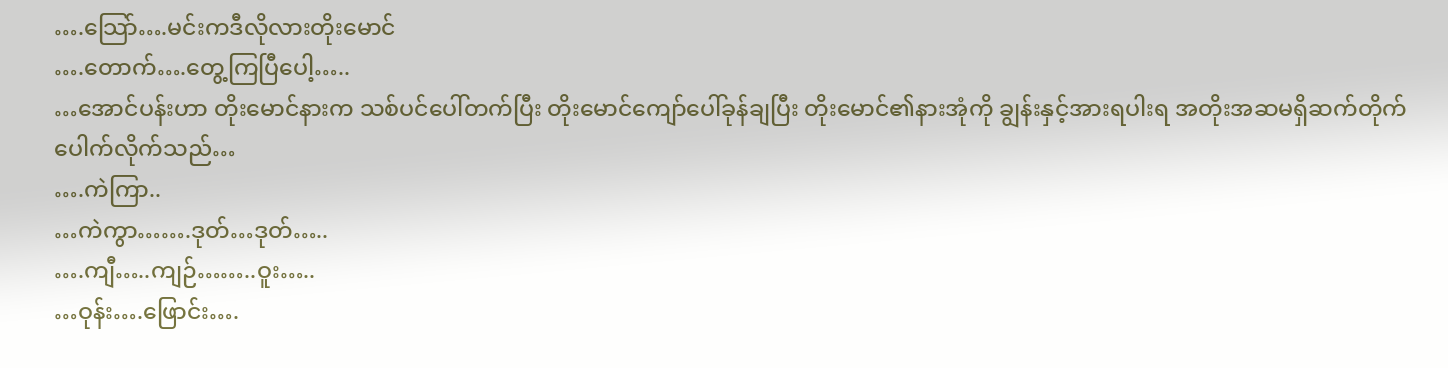….သြော်….မင်းကဒီလိုလားတိုးမောင်
….တောက်….တွေ့ကြပြီပေါ့…..
…အောင်ပန်းဟာ တိုးမောင်နားက သစ်ပင်ပေါ်တက်ပြီး တိုးမောင်ကျော်ပေါ်ခုန်ချပြီး တိုးမောင်၏နားအုံကို ချွန်းနှင့်အားရပါးရ အတိုးအဆမရှိဆက်တိုက်ပေါက်လိုက်သည်…
….ကဲကြာ..
…ကဲကွာ…….ဒုတ်…ဒုတ်…..
….ကျီ…..ကျဉ်……..ဝူး…..
…ဝုန်း….ဖြောင်း….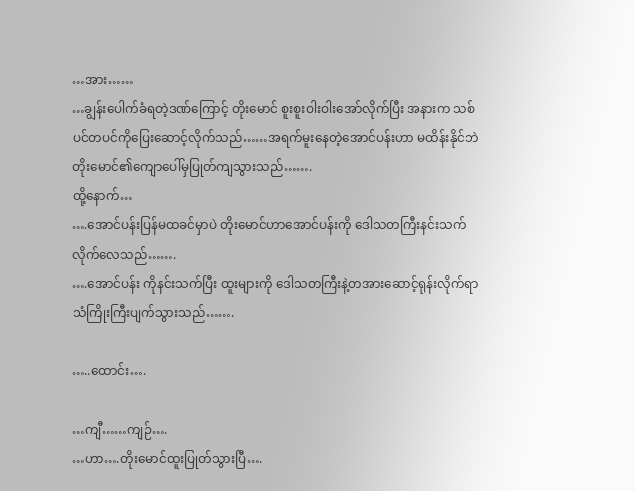…အား……
…ချွန်းပေါက်ခံရတဲ့ဒဏ်ကြောင့် တိုးမောင် စူးစူးဝါးဝါးအော်လိုက်ပြီး အနားက သစ်ပင်တပင်ကိုပြေးဆောင့်လိုက်သည်……အရက်မူးနေတဲ့အောင်ပန်းဟာ မထိန်းနိုင်ဘဲ တိုးမောင်၏ကျောပေါ်မှပြုတ်ကျသွားသည်…….
ထို့နောက်…
….အောင်ပန်းပြန်မထခင်မှာပဲ တိုးမောင်ဟာအောင်ပန်းကို ဒေါသတကြီးနင်းသက်လိုက်လေသည်…….
….အောင်ပန်း ကိုနင်းသက်ပြီး ထူးများကို ဒေါသတကြီးနဲ့တအားဆောင့်ရုန်းလိုက်ရာ သံကြိုးကြီးပျက်သွားသည်…….

…..ထောင်း….

…ကျီ……ကျဉ်….
…ဟာ….တိုးမောင်ထူးပြုတ်သွားပြီ….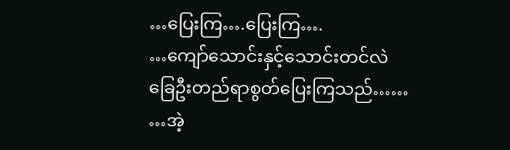…ပြေးကြ….ပြေးကြ….
…ကျော်သောင်းနှင့်သောင်းတင်လဲ ခြေဦးတည်ရာစွတ်ပြေးကြသည်……
…အဲ့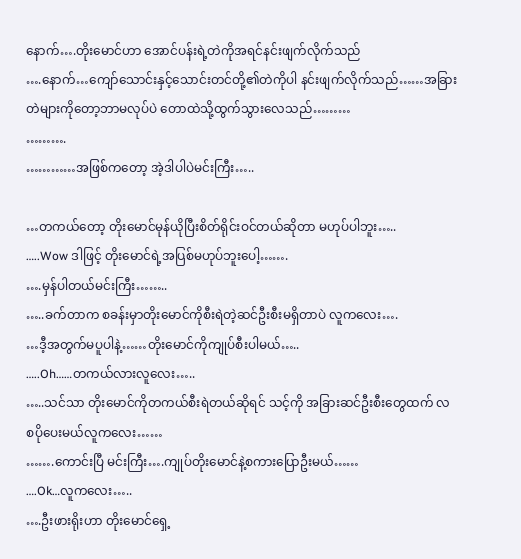နောက်….တိုးမောင်ဟာ အောင်ပန်းရဲ့တဲကိုအရင်နင်းဖျက်လိုက်သည်
….နောက်…ကျော်သောင်းနှင့်သောင်းတင်တို့၏တဲကိုပါ နင်းဖျက်လိုက်သည်……အခြားတဲများကိုတော့ဘာမလုပ်ပဲ တောထဲသို့ထွက်သွားလေသည်………
……….
…………အဖြစ်ကတော့ အဲ့ဒါပါပဲမင်းကြီး…..

…တကယ်တော့ တိုးမောင်မုန်ယိုပြီးစိတ်ရိုင်းဝင်တယ်ဆိုတာ မဟုပ်ပါဘူး…..
…..Wow ဒါဖြင့် တိုးမောင်ရဲ့အပြစ်မဟုပ်ဘူးပေါ့…….
….မှန်ပါတယ်မင်းကြီး……..
…..ခက်တာက စခန်းမှာတိုးမောင်ကိုစီးရဲတဲ့ဆင်ဦးစီးမရှိတာပဲ လူကလေး….
…ဒီ့အတွက်မပူပါနဲ့……တိုးမောင်ကိုကျုပ်စီးပါမယ်…..
…..Oh……တကယ်လားလူလေး…..
…..သင်သာ တိုးမောင်ကိုတကယ်စီးရဲတယ်ဆိုရင် သင့်ကို အခြားဆင်ဦးစီးတွေထက် လစပိုပေးမယ်လူကလေး……
…….ကောင်းပြီ မင်းကြီး….ကျုပ်တိုးမောင်နဲ့စကားပြောဦးမယ်……
….Ok…လူကလေး…..
….ဦးဖားရိုးဟာ တိုးမောင်ရှေ့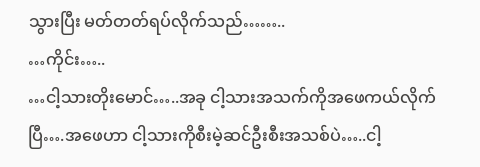သွားပြီး မတ်တတ်ရပ်လိုက်သည်……..
…ကိုင်း…..
…ငါ့သားတိုးမောင်…..အခု ငါ့သားအသက်ကိုအဖေကယ်လိုက်ပြီ….အဖေဟာ ငါ့သားကိုစီးမဲ့ဆင်ဦးစီးအသစ်ပဲ…..ငါ့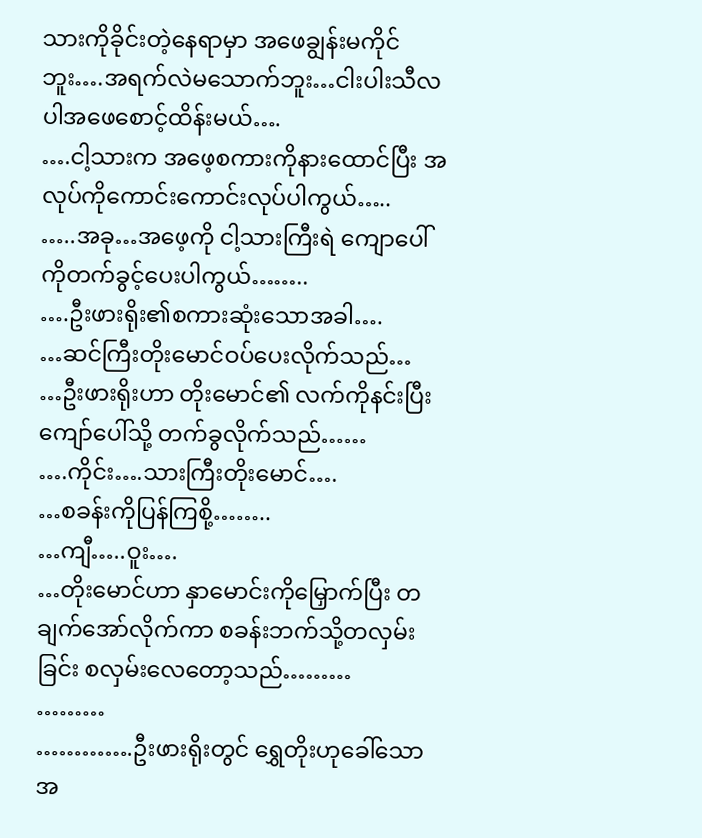သားကိုခိုင်းတဲ့နေရာမှာ အဖေချွန်းမကိုင်ဘူး….အရက်လဲမသောက်ဘူး…ငါးပါးသီလပါအဖေစောင့်ထိန်းမယ်….
….ငါ့သားက အဖေ့စကားကိုနားထောင်ပြီး အလုပ်ကိုကောင်းကောင်းလုပ်ပါကွယ်…..
…..အခု…အဖေ့ကို ငါ့သားကြီးရဲ ကျောပေါ်ကိုတက်ခွင့်ပေးပါကွယ်……..
….ဦးဖားရိုး၏စကားဆုံးသောအခါ….
…ဆင်ကြီးတိုးမောင်ဝပ်ပေးလိုက်သည်…
…ဦးဖားရိုးဟာ တိုးမောင်၏ လက်ကိုနင်းပြီး ကျော်ပေါ်သို့ တက်ခွလိုက်သည်……
….ကိုင်း….သားကြီးတိုးမောင်….
…စခန်းကိုပြန်ကြစို့……..
…ကျီ…..ဝူး….
…တိုးမောင်ဟာ နှာမောင်းကိုမြှောက်ပြီး တချက်အော်လိုက်ကာ စခန်းဘက်သို့တလှမ်းခြင်း စလှမ်းလေတော့သည်………
………
………….ဦးဖားရိုးတွင် ရွှေတိုးဟုခေါ်သော အ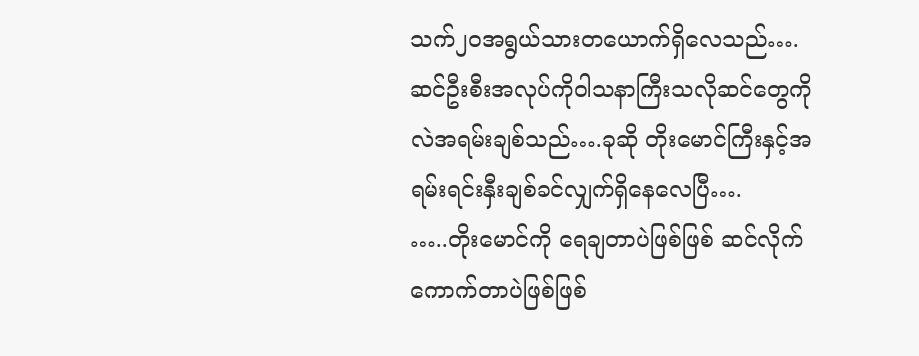သက်၂၀အရွယ်သားတယောက်ရှိလေသည်….ဆင်ဦးစီးအလုပ်ကိုဝါသနာကြီးသလိုဆင်တွေကိုလဲအရမ်းချစ်သည်….ခုဆို တိုးမောင်ကြီးနှင့်အရမ်းရင်းနှီးချစ်ခင်လျှက်ရှိနေလေပြီ….
…..တိုးမောင်ကို ရေချတာပဲဖြစ်ဖြစ် ဆင်လိုက်ကောက်တာပဲဖြစ်ဖြစ်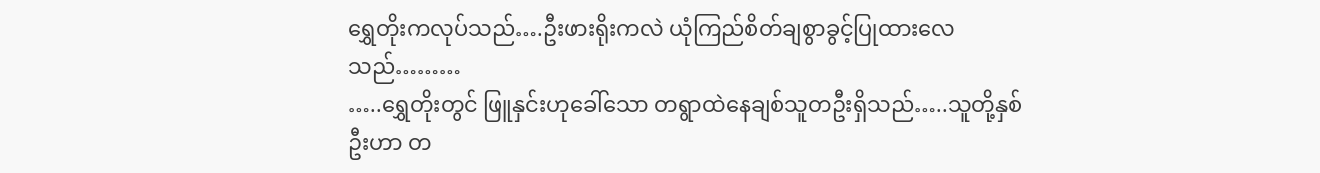ရွှေတိုးကလုပ်သည်….ဦးဖားရိုးကလဲ ယုံကြည်စိတ်ချစွာခွင့်ပြုထားလေသည်………
…..ရွှေတိုးတွင် ဖြူနှင်းဟုခေါ်သော တရွာထဲနေချစ်သူတဦးရှိသည်…..သူတို့နှစ်ဦးဟာ တ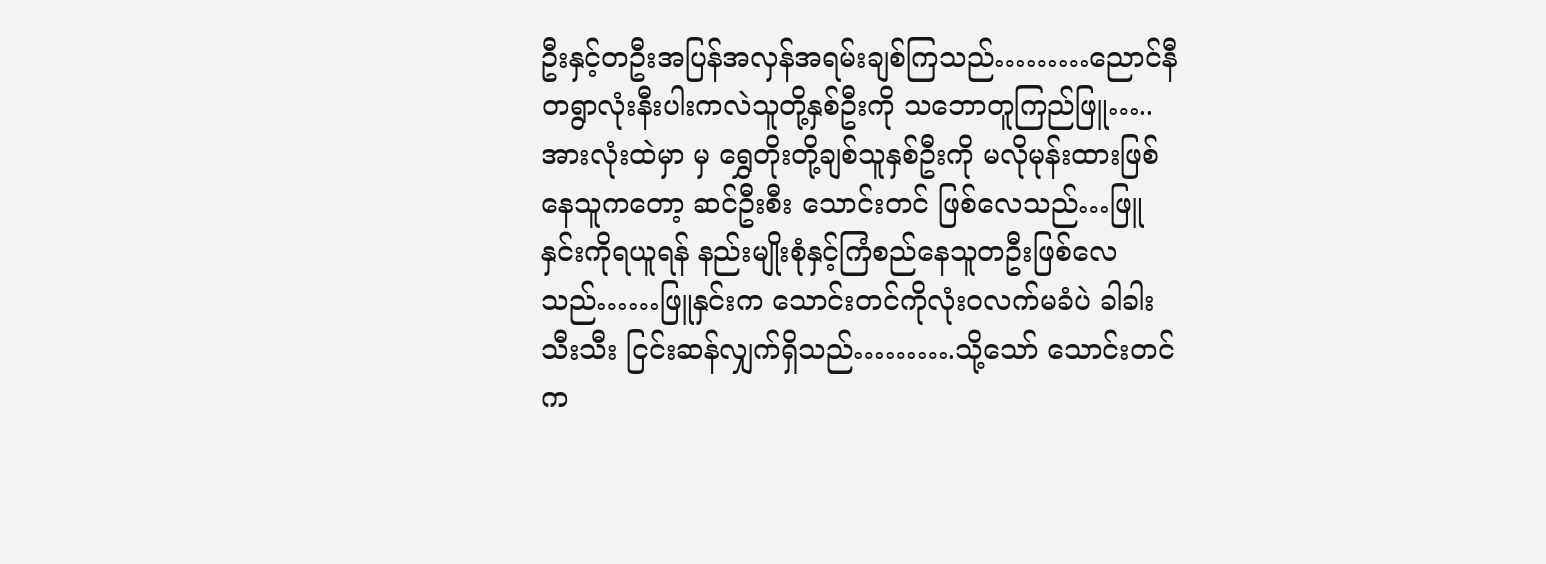ဦးနှင့်တဦးအပြန်အလှန်အရမ်းချစ်ကြသည်………ညောင်နီ တရွာလုံးနီးပါးကလဲသူတို့နှစ်ဦးကို သဘောတူကြည်ဖြူ…..အားလုံးထဲမှာ မှ ရွှေတိုးတို့ချစ်သူနှစ်ဦးကို မလိုမုန်းထားဖြစ်နေသူကတော့ ဆင်ဦးစီး သောင်းတင် ဖြစ်လေသည်…ဖြူနှင်းကိုရယူရန် နည်းမျိုးစုံနှင့်ကြံစည်နေသူတဦးဖြစ်လေသည်……ဖြူနှင်းက သောင်းတင်ကိုလုံးဝလက်မခံပဲ ခါခါးသီးသီး ငြင်းဆန်လျှက်ရှိသည်……….သို့သော် သောင်းတင်က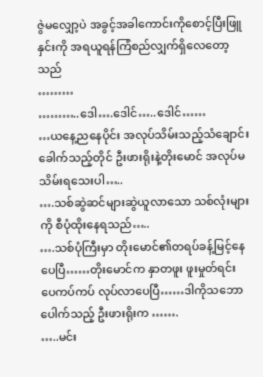ဇွဲမလျှော့ပဲ အခွင့်အခါကောင်းကိုစောင့်ပြီးဖြူနှင်းကို အရယူရန်ကြံစည်လျှက်ရှိလေတော့သည်
………
………..ဒေါ….ဒေါင်…..ဒေါင်……
…ယနေ့ညနေပိုင်း အလုပ်သိမ်းသည့်သံချောင်းခေါက်သည့်တိုင် ဦးဖားရိုးနဲ့တိုးမောင် အလုပ်မသိမ်းရသေးပါ…..
….သစ်ဆွဲဆင်များဆွဲယူလာသော သစ်လုံးများကို စီပုံထိုးနေရသည်…..
….သစ်ပုံကြီးမှာ တိုးမောင်၏တရပ်ခန့်မြင့်နေပေပြီ……တိုးမောင်က နှာတဖူး ဖူးမှုတ်ရင်း ပေကပ်ကပ် လုပ်လာပေပြီ……ဒါကိုသဘောပေါက်သည့် ဦးဖားရိုးက …….
…..မင်း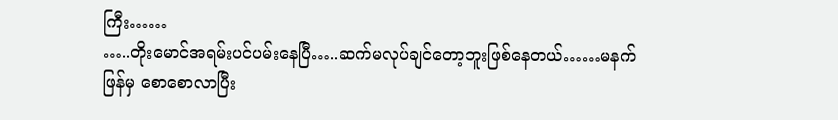ကြီး……
…..တိုးမောင်အရမ်းပင်ပမ်းနေပြီ…..ဆက်မလုပ်ချင်တော့ဘူးဖြစ်နေတယ်……မနက်ဖြန်မှ စောစောလာပြီး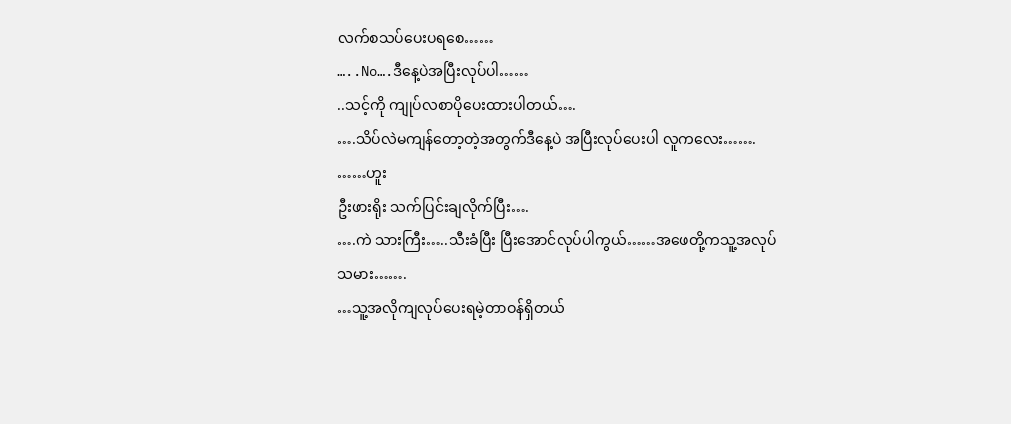လက်စသပ်ပေးပရစေ……
…..No….ဒီနေ့ပဲအပြီးလုပ်ပါ……
..သင့်ကို ကျုပ်လစာပိုပေးထားပါတယ်….
….သိပ်လဲမကျန်တော့တဲ့အတွက်ဒီနေ့ပဲ အပြီးလုပ်ပေးပါ လူကလေး…….
……ဟူး
ဦးဖားရိုး သက်ပြင်းချလိုက်ပြီး….
….ကဲ သားကြီး…..သီးခံပြီး ပြီးအောင်လုပ်ပါကွယ်……အဖေတို့ကသူ့အလုပ်သမား…….
…သူ့အလိုကျလုပ်ပေးရမဲ့တာဝန်ရှိတယ်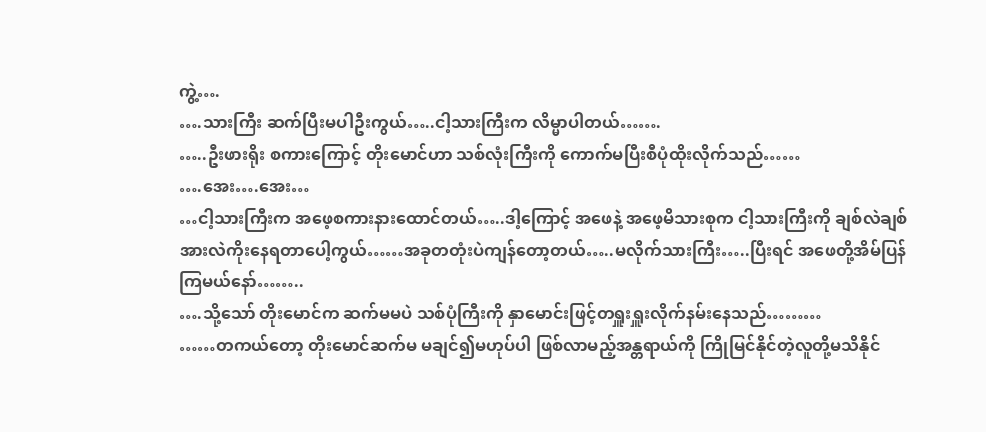ကွဲ့….
….သားကြီး ဆက်ပြီးမပါဦးကွယ်…..ငါ့သားကြီးက လိမ္မာပါတယ်…….
…..ဦးဖားရိုး စကားကြောင့် တိုးမောင်ဟာ သစ်လုံးကြီးကို ကောက်မပြီးစီပုံထိုးလိုက်သည်……
….အေး….အေး…
…ငါ့သားကြီးက အဖေ့စကားနားထောင်တယ်…..ဒါ့ကြောင့် အဖေနဲ့ အဖေ့မိသားစုက ငါ့သားကြီးကို ချစ်လဲချစ် အားလဲကိုးနေရတာပေါ့ကွယ်……အခုတတုံးပဲကျန်တော့တယ်…..မလိုက်သားကြီး…..ပြီးရင် အဖေတို့အိမ်ပြန်ကြမယ်နော်……..
….သို့သော် တိုးမောင်က ဆက်မမပဲ သစ်ပုံကြီးကို နှာမောင်းဖြင့်တရှူးရှူးလိုက်နမ်းနေသည်………
……တကယ်တော့ တိုးမောင်ဆက်မ မချင်၍မဟုပ်ပါ ဖြစ်လာမည့်အန္တရာယ်ကို ကြိုမြင်နိုင်တဲ့လူတို့မသိနိုင်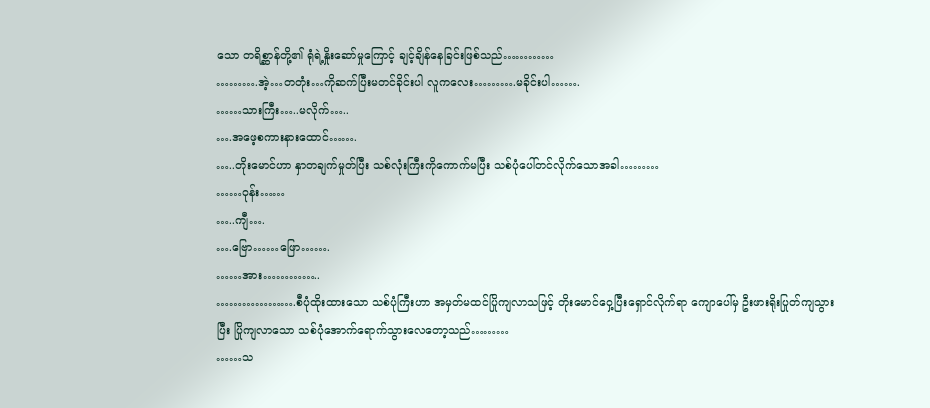သော တရိစ္ဆာန်တို့၏ ရုံရဲ့နှိုးဆော်မှုကြောင့် ချင့်ချိန်နေခြင်းဖြစ်သည်…………
……….အဲ့…တတုံး…ကိုဆက်ပြီးမတင်ခိုင်းပါ လူကလေး……….မခိုင်းပါ…….
……သားကြီး…..မလိုက်…..
….အဖေ့စကားနားထောင်…….
…..တိုးမောင်ဟာ နှာတချက်မှုတ်ပြီး သစ်လုံးကြီးကိုကောက်မပြီး သစ်ပုံပေါ်တင်လိုက်သောအခါ………
……ဝုန်း……
…..ကျီ….
….ဗြော……ဖြော…….
……အား…………..
……………….စီပုံထိုးထားသော သစ်ပုံကြီးဟာ အမှတ်မထင်ပြိုကျလာသဖြင့် တိုးမောင်ဝှေ့ပြီးရှောင်လိုက်ရာ ကျောပေါ်မှ ဦးဖားရိုးပြုတ်ကျသွားပြီး ပြိုကျလာသော သစ်ပုံအောက်ရောက်သွားလေတော့သည်………
……သ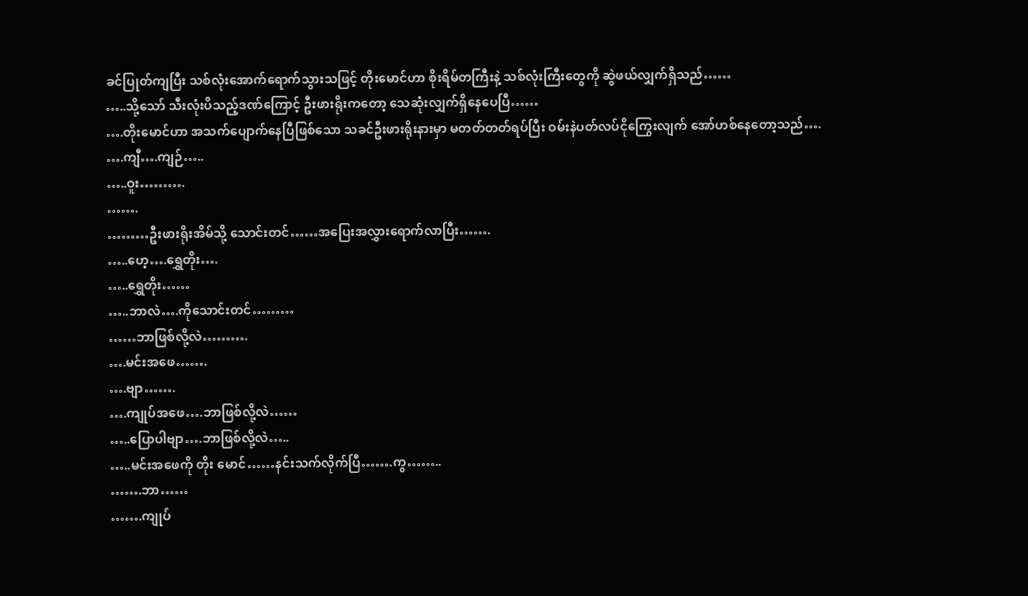ခင်ပြုတ်ကျပြီး သစ်လုံးအောက်ရောက်သွားသဖြင့် တိုးမောင်ဟာ စိုးရိမ်တကြီးနဲ့ သစ်လုံးကြီးတွေကို ဆွဲဖယ်လျှက်ရှိသည်……
…..သို့သော် သီးလုံးပိသည့်ဒဏ်ကြောင့် ဦးဖားရိုးကတော့ သေဆုံးလျှက်ရှိနေပေပြီ……
….တိုးမောင်ဟာ အသက်ပျောက်နေပြီဖြစ်သော သခင်ဦးဖားရိုးနားမှာ မတတ်တတ်ရပ်ပြီး ဝမ်းနဲပတ်လပ်ငိုကြွေးလျက် အော်ဟစ်နေတော့သည်….
….ကျီ….ကျဉ်…..
…..ဝူး……….
…….
………ဦးဖားရိုးအိမ်သို့ သောင်းတင်……အပြေးအလွှားရောက်လာပြီး…….
…..ဟေ့….ရွှေတိုး….
…..ရွှေတိုး……
…..ဘာလဲ….ကိုသောင်းတင်………
……ဘာဖြစ်လို့လဲ……….
….မင်းအဖေ…….
….ဗျာ…….
….ကျုပ်အဖေ….ဘာဖြစ်လို့လဲ……
…..ပြောပါဗျာ….ဘာဖြစ်လို့လဲ…..
…..မင်းအဖေကို တိုး မောင်……နင်းသက်လိုက်ပြီ…….ကွ……..
…….ဘာ……
…….ကျုပ်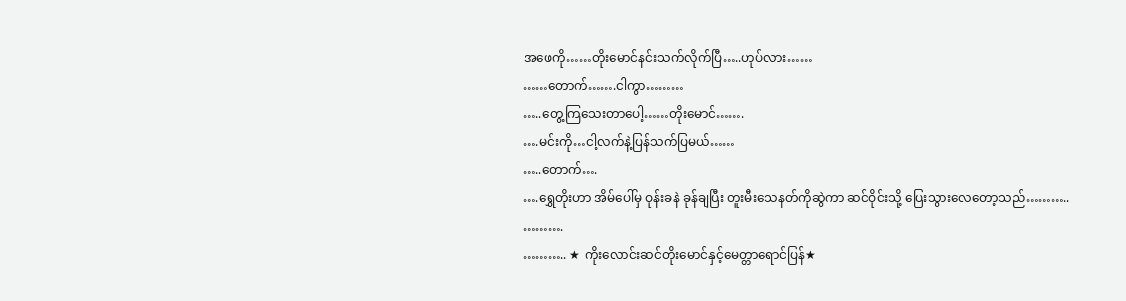အဖေကို……တိုးမောင်နင်းသက်လိုက်ပြီ…..ဟုပ်လား……
……တောက်…….ငါကွာ………
…..တွေ့ကြသေးတာပေါ့……တိုးမောင်…….
….မင်းကို…ငါ့လက်နဲ့ပြန်သက်ပြမယ်……
…..တောက်….
….ရွှေတိုးဟာ အိမ်ပေါ်မှ ဝုန်းခနဲ ခုန်ချပြီး တူးမီးသေနတ်ကိုဆွဲကာ ဆင်ဝိုင်းသို့ ပြေးသွားလေတော့သည်………..
……….
……….. ★ ကိုးလောင်းဆင်တိုးမောင်နှင့်မေတ္တာရောင်ပြန်★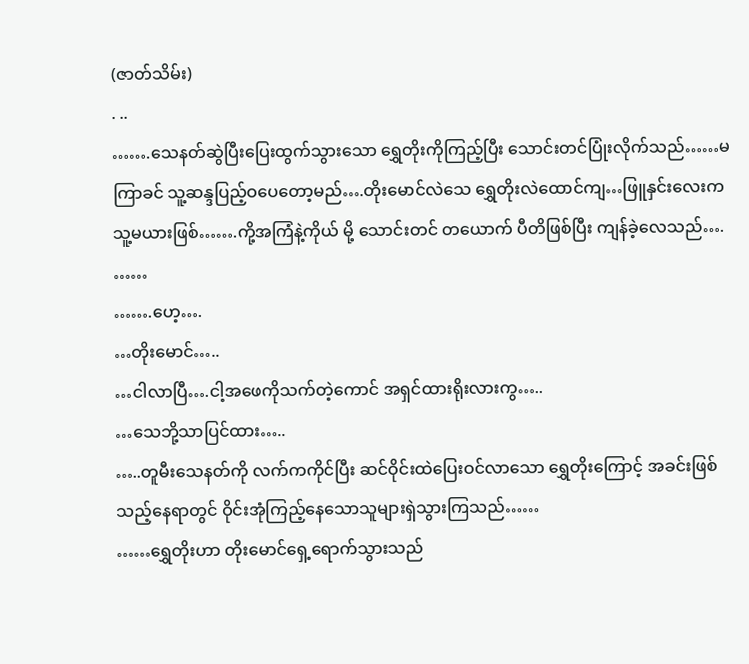(ဇာတ်သိမ်း)
. ..
…….သေနတ်ဆွဲပြီးပြေးထွက်သွားသော ရွှေတိုးကိုကြည့်ပြီး သောင်းတင်ပြုံးလိုက်သည်……မကြာခင် သူ့ဆန္ဒပြည့်ဝပေတော့မည်….တိုးမောင်လဲသေ ရွှေတိုးလဲထောင်ကျ…ဖြူနှင်းလေးက သူ့မယားဖြစ်…….ကို့အကြံနဲ့ကိုယ် မို့ သောင်းတင် တယောက် ပီတိဖြစ်ပြီး ကျန်ခဲ့လေသည်….
……
…….ဟေ့….
…တိုးမောင်…..
…ငါလာပြီ….ငါ့အဖေကိုသက်တဲ့ကောင် အရှင်ထားရိုးလားကွ…..
…သေဘို့သာပြင်ထား…..
…..တူမီးသေနတ်ကို လက်ကကိုင်ပြီး ဆင်ဝိုင်းထဲပြေးဝင်လာသော ရွှေတိုးကြောင့် အခင်းဖြစ်သည့်နေရာတွင် ဝိုင်းအုံကြည့်နေသောသူများရှဲသွားကြသည်……
……ရွှေတိုးဟာ တိုးမောင်ရှေ့ရောက်သွားသည်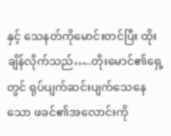နှင့် သေနတ်ကိုမောင်းတင်ပြီး ထိုးချိန်လိုက်သည်…..တိုးမောင်၏ရှေ့တွင် ရုပ်ပျက်ဆင်းပျက်သေနေသော ဖခင်၏အလောင်းကို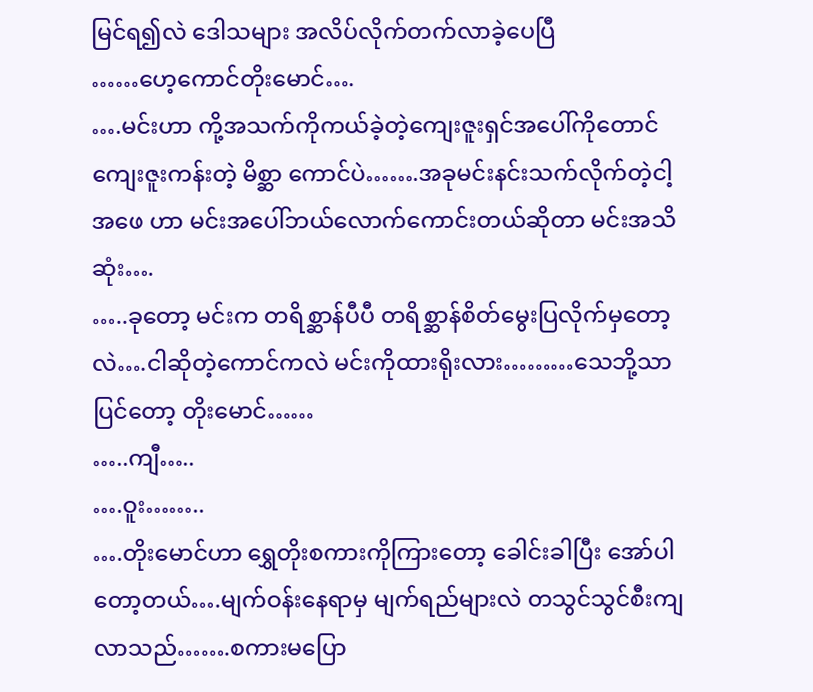မြင်ရ၍လဲ ဒေါသများ အလိပ်လိုက်တက်လာခဲ့ပေပြီ
……ဟေ့ကောင်တိုးမောင်….
….မင်းဟာ ကို့အသက်ကိုကယ်ခဲ့တဲ့ကျေးဇူးရှင်အပေါ်ကိုတောင် ကျေးဇူးကန်းတဲ့ မိစ္ဆာ ကောင်ပဲ…….အခုမင်းနင်းသက်လိုက်တဲ့ငါ့အဖေ ဟာ မင်းအပေါ်ဘယ်လောက်ကောင်းတယ်ဆိုတာ မင်းအသိဆုံး….
…..ခုတော့ မင်းက တရိစ္ဆာန်ပီပီ တရိစ္ဆာန်စိတ်မွေးပြလိုက်မှတော့လဲ….ငါဆိုတဲ့ကောင်ကလဲ မင်းကိုထားရိုးလား………သေဘို့သာပြင်တော့ တိုးမောင်……
…..ကျီ…..
….ဝူး……..
….တိုးမောင်ဟာ ရွှေတိုးစကားကိုကြားတော့ ခေါင်းခါပြီး အော်ပါတော့တယ်….မျက်ဝန်းနေရာမှ မျက်ရည်များလဲ တသွင်သွင်စီးကျလာသည်…….စကားမပြော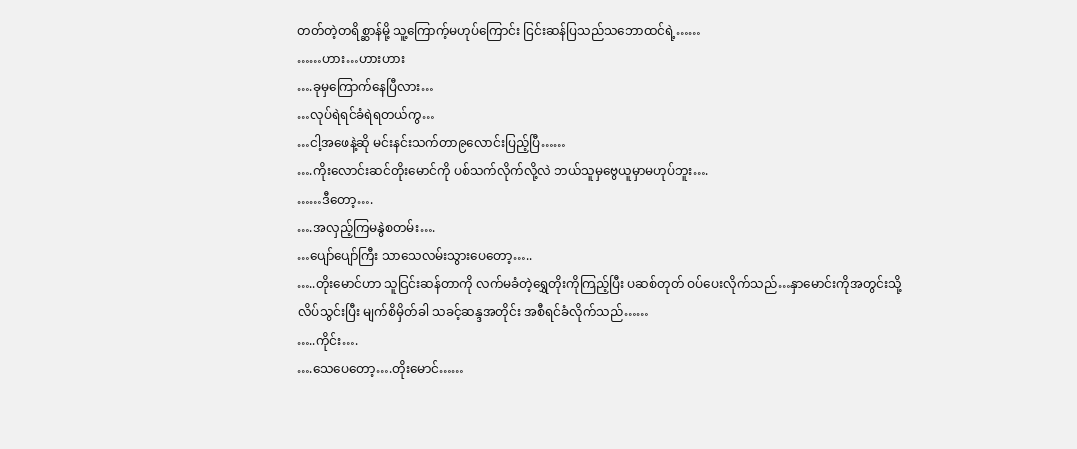တတ်တဲ့တရိစ္ဆာန်မို့ သူ့ကြောက့်မဟုပ်ကြောင်း ငြင်းဆန်ပြသည်သဘောထင်ရဲ့……
……ဟား…ဟားဟား
….ခုမှကြောက်နေပြီလား…
…လုပ်ရဲရင်ခံရဲရတယ်ကွ…
…ငါ့အဖေနဲ့ဆို မင်းနင်းသက်တာ၉လောင်းပြည့်ပြီ……
….ကိုးလောင်းဆင်တိုးမောင်ကို ပစ်သက်လိုက်လို့လဲ ဘယ်သူမှဗွေယူမှာမဟုပ်ဘူး….
……ဒီတော့….
….အလှည့်ကြမနွဲစတမ်း….
…ပျော်ပျော်ကြီး သာသေလမ်းသွားပေတော့…..
…..တိုးမောင်ဟာ သူငြင်းဆန်တာကို လက်မခံတဲ့ရွှေတိုးကိုကြည့်ပြီး ပဆစ်တုတ် ဝပ်ပေးလိုက်သည်…နှာမောင်းကိုအတွင်းသို့လိပ်သွင်းပြီး မျက်စိမှိတ်ခါ သခင့်ဆန္ဒအတိုင်း အစီရင်ခံလိုက်သည်……
…..ကိုင်း….
….သေပေတော့….တိုးမောင်……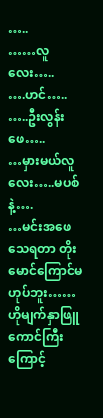…..
……လူလေး…..
….ဟင်…..
…..ဦးလွန်းဖေ…..
…မှားမယ်လူလေး…..မပစ်နဲ့….
…မင်းအဖေသေရတာ တိုးမောင်ကြောင်မဟုပ်ဘူး……ဟိုမျက်နှာဖြူကောင်ကြီးကြောင့်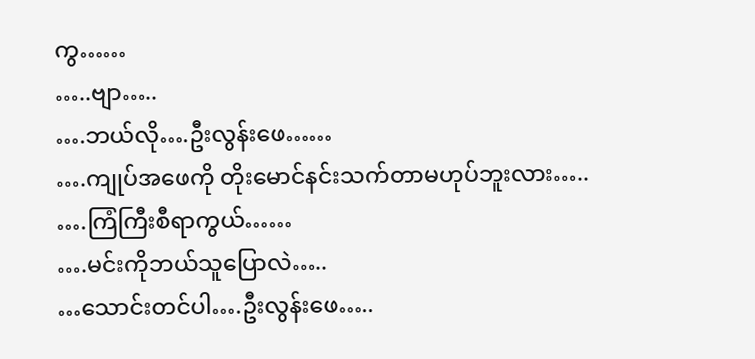ကွ……
…..ဗျာ…..
….ဘယ်လို….ဦးလွန်းဖေ……
….ကျုပ်အဖေကို တိုးမောင်နင်းသက်တာမဟုပ်ဘူးလား…..
….ကြံကြီးစီရာကွယ်……
….မင်းကိုဘယ်သူပြောလဲ…..
…သောင်းတင်ပါ….ဦးလွန်းဖေ…..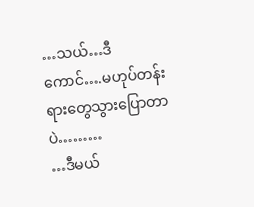…သယ်…ဒီကောင်….မဟုပ်တန်းရားတွေသွားပြောတာပဲ………
…ဒီမယ်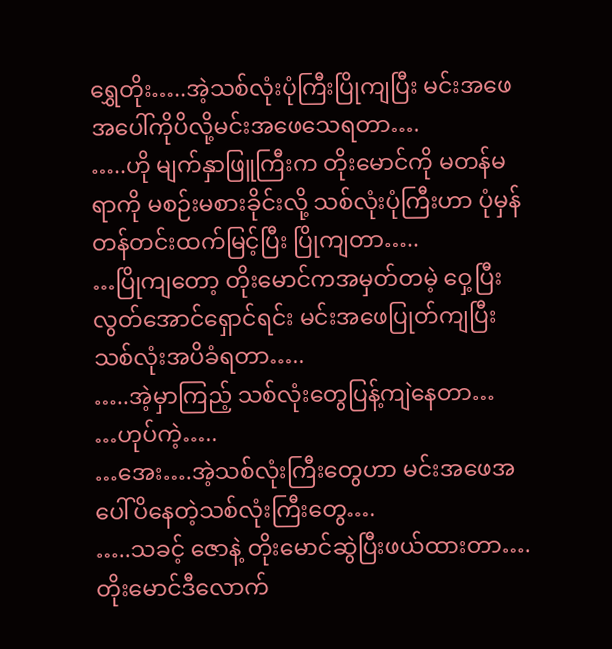ရွှေတိုး…..အဲ့သစ်လုံးပုံကြီးပြိုကျပြီး မင်းအဖေအပေါ်ကိုပိလို့မင်းအဖေသေရတာ….
…..ဟို မျက်နှာဖြူကြီးက တိုးမောင်ကို မတန်မရာကို မစဉ်းမစားခိုင်းလို့ သစ်လုံးပုံကြီးဟာ ပုံမှန် တန်တင်းထက်မြင့်ပြီး ပြိုကျတာ…..
…ပြိုကျတော့ တိုးမောင်ကအမှတ်တမဲ့ ဝှေ့ပြီးလွတ်အောင်ရှောင်ရင်း မင်းအဖေပြုတ်ကျပြီး သစ်လုံးအပိခံရတာ…..
…..အဲ့မှာကြည့် သစ်လုံးတွေပြန့်ကျဲနေတာ…
…ဟုပ်ကဲ့…..
…အေး….အဲ့သစ်လုံးကြီးတွေဟာ မင်းအဖေအပေါ်ပိနေတဲ့သစ်လုံးကြီးတွေ….
…..သခင့် ဇောနဲ့ တိုးမောင်ဆွဲပြီးဖယ်ထားတာ….တိုးမောင်ဒီလောက်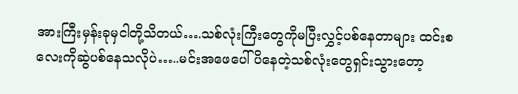အားကြီးမှန်းခုမှငါတို့သိတယ်….သစ်လုံးကြီးတွေကိုမပြီးလွှင့်ပစ်နေတာများ ထင်းစလေးကိုဆွဲပစ်နေသလိုပဲ…..မင်းအဖေပေါ်ပိနေတဲ့သစ်လုံးတွေရှင်းသွားတော့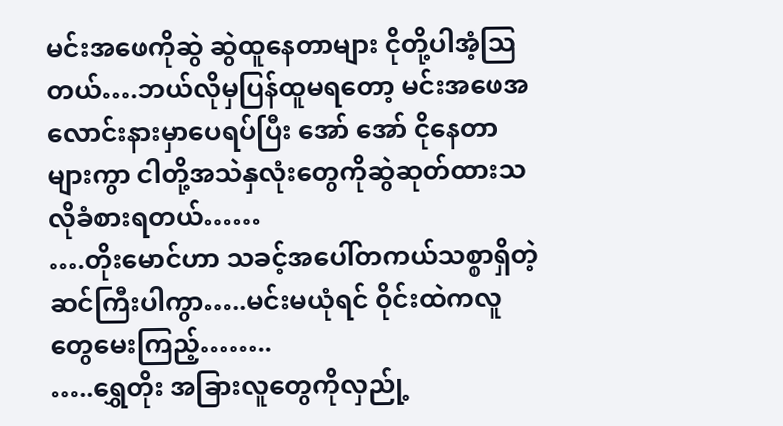မင်းအဖေကိုဆွဲ ဆွဲထူနေတာများ ငိုတို့ပါအံ့သြတယ်….ဘယ်လိုမှပြန်ထူမရတော့ မင်းအဖေအလောင်းနားမှာပေရပ်ပြီး အော် အော် ငိုနေတာများကွာ ငါတို့အသဲနှလုံးတွေကိုဆွဲဆုတ်ထားသလိုခံစားရတယ်……
….တိုးမောင်ဟာ သခင့်အပေါ်တကယ်သစ္စာရှိတဲ့ဆင်ကြီးပါကွာ…..မင်းမယုံရင် ဝိုင်းထဲကလူတွေမေးကြည့်……..
…..ရွှေတိုး အခြားလူတွေကိုလှည်ု့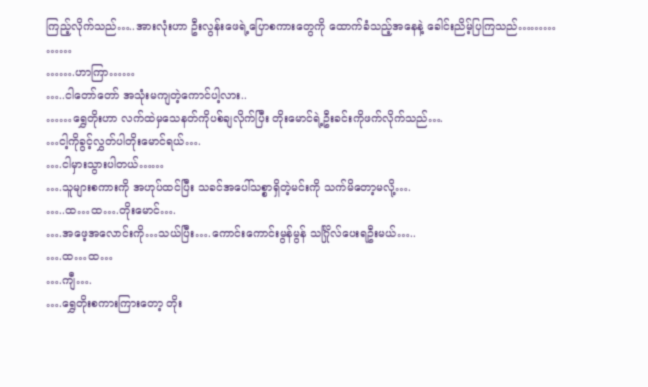ကြည့်လိုက်သည်…..အားလုံးဟာ ဦးလွန်းဖေရဲ့ပြောစကားတွေကို ထောက်ခံသည့်အနေနဲ့ ခေါင်းညိမ့်ပြကြသည်………
……
…….ဟာကြာ……
…..ငါတော်တော် အသုံးမကျတဲ့ကောင်ပါ့လား..
……ရွှေတိုးဟာ လက်ထဲမှသေနတ်ကိုပစ်ချလိုက်ပြီး တိုးမောင်ရဲ့ဦးခင်းကိုဖက်လိုက်သည်….
…ငါ့ကိုခွင့်လွှတ်ပါတိုးမောင်ရယ်….
….ငါမှားသွားပါတယ်……
….သူများစကားကို အဟုပ်ထင်ပြီး သခင်အပေါ်သစ္စာရှိတဲ့မင်းကို သက်မိတော့မလို့….
…..ထ…ထ….တိုးမောင်….
….အဖေ့အလောင်းကို…သယ်ပြီး….ကောင်းကောင်းမွန်မွန် သင်္ဂြိုလ်ပေးရဦးမယ်…..
….ထ…ထ…
….ကျီ….
….ရွှေတိုးစကားကြားတော့ တိုး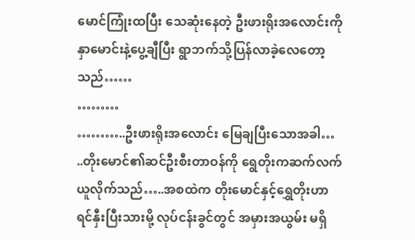မောင်ကြုံးထပြီး သေဆုံးနေတဲ့ ဦးဖားရိုးအလောင်းကို နှာမောင်းနဲ့ပွေ့ချီပြီး ရွာဘက်သို့ပြန်လာခဲ့လေတော့သည်……
………
………..ဦးဖားရိုးအလောင်း မြေချပြီးသောအခါ…
..တိုးမောင်၏ဆင်ဦးစီးတာဝန်ကို ရွေတိုးကဆက်လက်ယူလိုက်သည်…..အစထဲက တိုးမောင်နှင့်ရွှေတိုးဟာ ရင်နှီးပြီးသားမို့ လုပ်ငန်းခွင်တွင် အမှားအယွမ်း မရှိ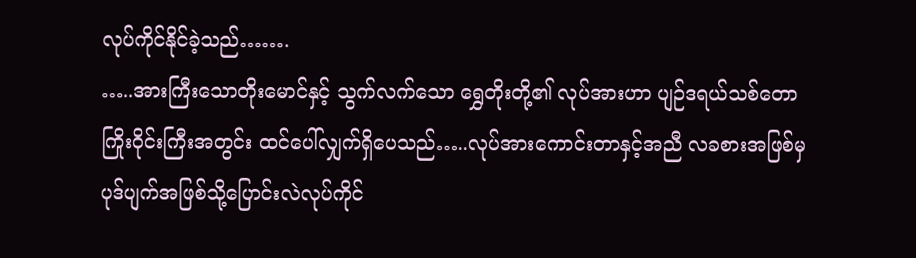လုပ်ကိုင်နိုင်ခဲ့သည်…….
…..အားကြီးသောတိုးမောင်နှင့် သွက်လက်သော ရွှေတိုးတို့၏ လုပ်အားဟာ ပျဉ်ဒရယ်သစ်တောကြိုးဝိုင်းကြီးအတွင်း ထင်ပေါ်လျှက်ရှိပေသည်…..လုပ်အားကောင်းတာနှင့်အညီ လခစားအဖြစ်မှ ပုဒ်ပျက်အဖြစ်သို့ပြောင်းလဲလုပ်ကိုင်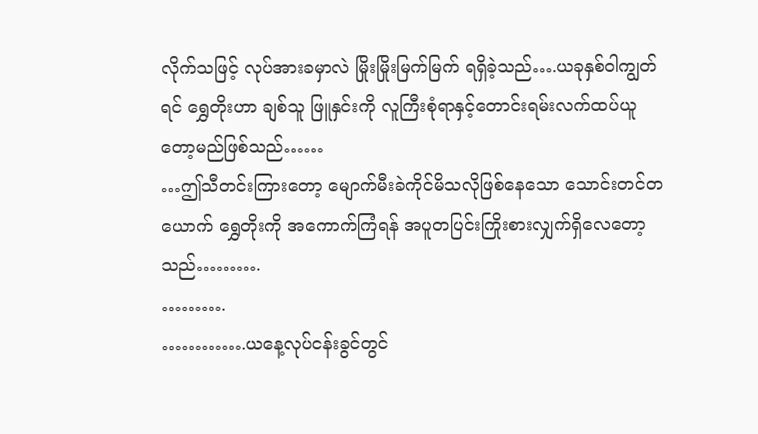လိုက်သဖြင့် လုပ်အားခမှာလဲ မြိုးမြိုးမြက်မြက် ရရှိခဲ့သည်….ယခုနှစ်ဝါကျွတ်ရင် ရွှေတိုးဟာ ချစ်သူ ဖြူနှင်းကို လူကြီးစုံရာနှင့်တောင်းရမ်းလက်ထပ်ယူတော့မည်ဖြစ်သည်……
…ဤသီတင်းကြားတော့ မျောက်မီးခဲကိုင်မိသလိုဖြစ်နေသော သောင်းတင်တယောက် ရွှေတိုးကို အကောက်ကြံရန် အပူတပြင်းကြိုးစားလျှက်ရှိလေတော့သည်……….
……….
………….ယနေ့လုပ်ငန်းခွင်တွင်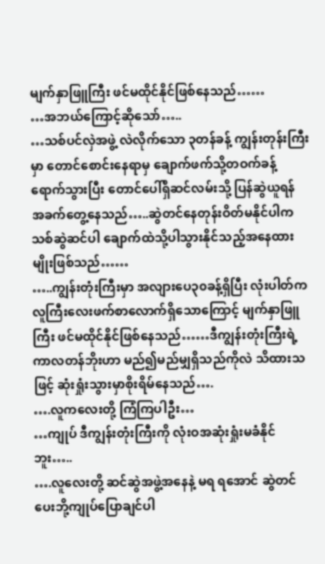မျက်နှာဖြူကြီး ဖင်မထိုင်နိုင်ဖြစ်နေသည်……
…အဘယ်ကြောင့်ဆိုသော်…..
…သစ်ပင်လှဲအဖွဲ့ လဲလိုက်သော ၃တန်ခန့် ကျွန်းတုန်းကြီးမှာ တောင်စောင်းနေရာမှ ချောက်ဖက်သို့တဝက်ခန့်ရောက်သွားပြီး တောင်ပေါ်ရှိဆင်လမ်းသို့ ပြန်ဆွဲယူရန် အခက်တွေ့နေသည်…..ဆွဲတင်နေတုန်းဝိတ်မနိုင်ပါက သစ်ဆွဲဆင်ပါ ချောက်ထဲသို့ပါသွားနိုင်သည့်အနေထားမျိုးဖြစ်သည်……
…..ကျွန်းတုံးကြီးမှာ အလျားပေ၃၀ခန့်ရှိပြီး လုံးပါတ်က လူကြီးလေးဖက်စာလောက်ရှိသောကြောင့် မျက်နှာဖြူကြီး ဖင်မထိုင်နိုင်ဖြစ်နေသည်……ဒီကျွန်းတုံးကြီးရဲ့ကာလတန်ဘိုးဟာ မည်၍မည်မျှရှိသည်ကိုလဲ သိထားသဖြင့် ဆုံးရှုံးသွားမှာစိုးရိမ်နေသည်….
….လူကလေးတို့ ကြံကြပါဦး…
…ကျုပ် ဒီကျွန်းတုံးကြီးကို လုံးဝအဆုံးရှုံးမခံနိုင်ဘူး…..
….လူလေးတို့ ဆင်ဆွဲအဖွဲ့အနေနဲ့ မရ ရအောင် ဆွဲတင်ပေးဘို့ကျုပ်ပြောချင်ပါ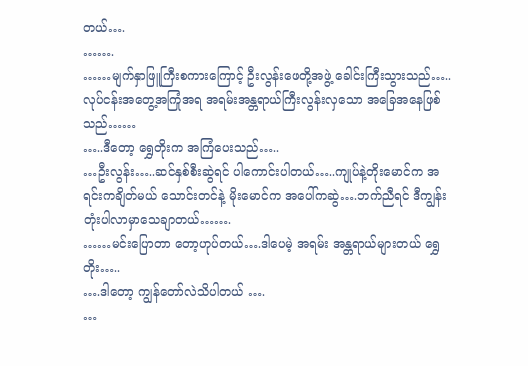တယ်….
…….
……မျက်နှာဖြူကြီးစကားကြောင့် ဦးလွန်းဖေတို့အဖွဲ့ ခေါင်းကြီးသွားသည်…..လုပ်ငန်းအတွေ့အကြုံအရ အရမ်းအန္တရာယ်ကြီးလွန်းလှသော အခြေအနေဖြစ်သည်……
…..ဒီတော့ ရွှေတိုးက အကြံပေးသည်…..
…ဦးလွန်း…..ဆင်နှစ်စီးဆွဲရင် ပါကောင်းပါတယ်…..ကျုပ်နဲ့တိုးမောင်က အရင်းကချိတ်မယ် သောင်းတင်နဲ့ မိုးမောင်က အပေါ်ကဆွဲ….ဘက်ညီရင် ဒီကျွန်းတုံးပါလာမှာသေချာတယ်…….
……မင်းပြောတာ တော့ဟုပ်တယ်….ဒါပေမဲ့ အရမ်း အန္တရာယ်များတယ် ရွှေတိုး…..
….ဒါတော့ ကျွန်တော်လဲသိပါတယ် ….
…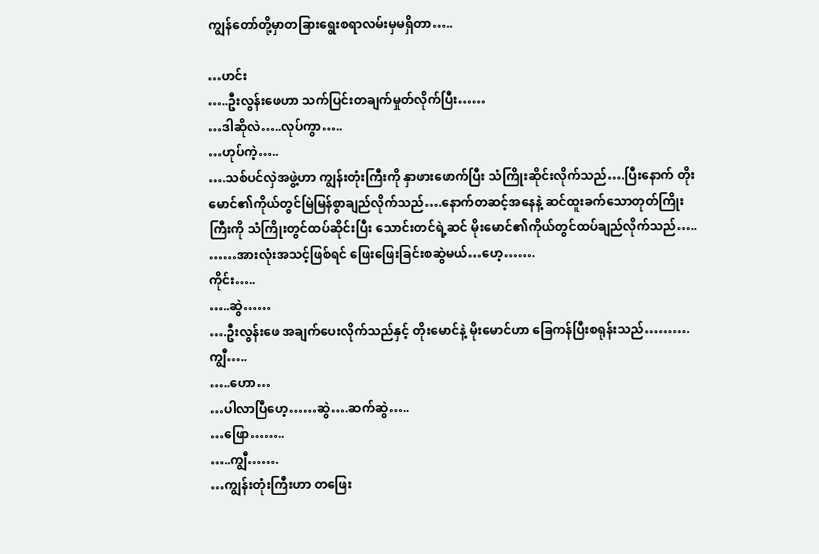ကျွန်တော်တို့မှာတခြားရွေးစရာလမ်းမှမရှိတာ…..

…ဟင်း
…..ဦးလွန်းဖေဟာ သက်ပြင်းတချက်မှုတ်လိုက်ပြီး……
…ဒါဆိုလဲ…..လုပ်ကွာ…..
…ဟုပ်ကဲ့…..
….သစ်ပင်လှဲအဖွဲ့ဟာ ကျွန်းတုံးကြီးကို နှာဖားဖောက်ပြီး သံကြိုးဆိုင်းလိုက်သည်….ပြီးနောက် တိုးမောင်၏ကိုယ်တွင်မြဲမြန်စွာချည်လိုက်သည်….နောက်တဆင့်အနေနဲ့ ဆင်ထူးခက်သောတုတ်ကြိုးကြီးကို သံကြိုးတွင်ထပ်ဆိုင်းပြီး သောင်းတင်ရဲ့ဆင် မိုးမောင်၏ကိုယ်တွင်ထပ်ချည်လိုက်သည်…..
……အားလုံးအသင့်ဖြစ်ရင် ဖြေးဖြေးခြင်းစဆွဲမယ်…ဟေ့…….
ကိုင်း…..
…..ဆွဲ……
….ဦးလွန်းဖေ အချက်ပေးလိုက်သည်နှင့် တိုးမောင်နဲ့ မိုးမောင်ဟာ ခြေကန်ပြီးစရုန်းသည်……….ကျွီ…..
…..ဟော…
…ပါလာပြီဟေ့……ဆွဲ….ဆက်ဆွဲ…..
…ဖြော……..
…..ကျွီ…….
…ကျွန်းတုံးကြီးဟာ တဖြေး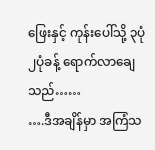ဖြေးနှင့် ကုန်းပေါ်သို့ ၃ပုံ၂ပုံခန့် ရောက်လာချေသည်……
….ဒီအချိန်မှာ အကြံသ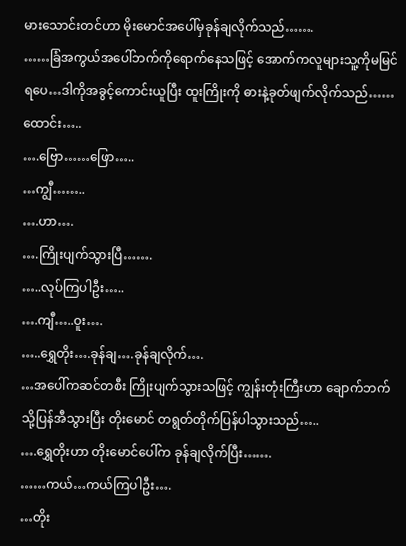မားသောင်းတင်ဟာ မိုးမောင်အပေါ်မှခုန်ချလိုက်သည်…….
……ခြံအကွယ်အပေါ်ဘက်ကိုရောက်နေသဖြင့် အောက်ကလူများသူ့ကိုမမြင်ရပေ…ဒါကိုအခွင့်ကောင်းယူပြီး ထူးကြိုးကို ဓားနဲ့ခုတ်ဖျက်လိုက်သည်……ထောင်း…..
….ဗြော……ဖြော…..
…ကျွီ……..
….ဟာ….
….ကြိုးပျက်သွားပြီ…….
…..လုပ်ကြပါဦး…..
….ကျီ…..ဝူး….
…..ရွှေတိုး….ခုန်ချ….ခုန်ချလိုက်….
…အပေါ်ကဆင်တစီး ကြိုးပျက်သွားသဖြင့် ကျွန်းတုံးကြီးဟာ ချောက်ဘက်သို့ပြန်အီသွားပြီး တိုးမောင် တရွတ်တိုက်ပြန်ပါသွားသည်…..
….ရွှေတိုးဟာ တိုးမောင်ပေါ်က ခုန်ချလိုက်ပြီး…….
……ကယ်…ကယ်ကြပါဦး….
…တိုး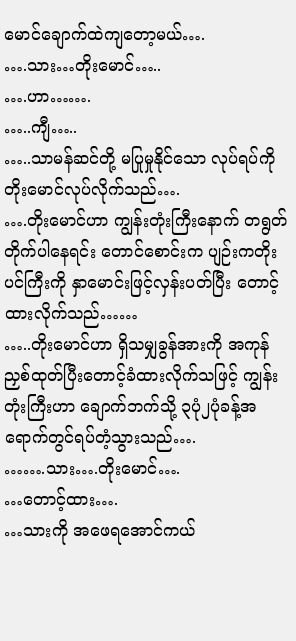မောင်ချောက်ထဲကျတော့မယ်….
….သား…တိုးမောင်…..
….ဟာ…….
…..ကျီ…..
…..သာမန်ဆင်တို့ မပြုမှုနိုင်သော လုပ်ရပ်ကို တိုးမောင်လုပ်လိုက်သည်….
….တိုးမောင်ဟာ ကျွန်းတုံးကြီးနောက် တရွတ်တိုက်ပါနေရင်း တောင်စောင်းက ပျဉ်းကတိုးပင်ကြီးကို နှာမောင်းဖြင့်လှန်းပတ်ပြီး တောင့်ထားလိုက်သည်……
…..တိုးမောင်ဟာ ရှိသမျှခွန်အားကို အကုန်ညှစ်ထုတ်ပြီးတောင့်ခံထားလိုက်သဖြင့် ကျွန်းတုံးကြီးဟာ ချောက်ဘက်သို့ ၃ပုံ၂ပုံခန့်အရောက်တွင်ရပ်တံ့သွားသည်….
…….သား….တိုးမောင်….
…တောင့်ထား….
…သားကို အဖေရအောင်ကယ်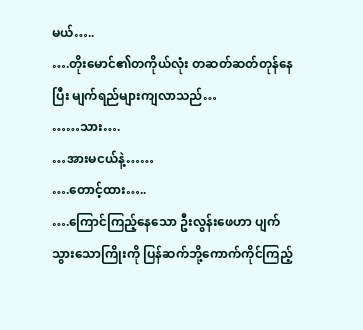မယ်…..
….တိုးမောင်၏တကိုယ်လုံး တဆတ်ဆတ်တုန်နေပြီး မျက်ရည်များကျလာသည်…
……သား….
…အားမငယ်နဲ့……
….တောင့်ထား…..
….ကြောင်ကြည့်နေသော ဦးလွန်းဖေဟာ ပျက်သွားသောကြိုးကို ပြန်ဆက်ဘို့ကောက်ကိုင်ကြည့်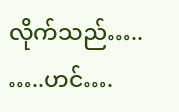လိုက်သည်…..
…..ဟင်….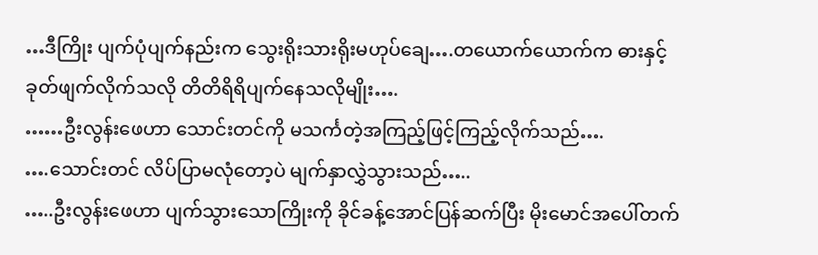…ဒီကြိုး ပျက်ပုံပျက်နည်းက သွေးရိုးသားရိုးမဟုပ်ချေ….တယောက်ယောက်က ဓားနှင့်ခုတ်ဖျက်လိုက်သလို တိတိရိရိပျက်နေသလိုမျိုး….
……ဦးလွန်းဖေဟာ သောင်းတင်ကို မသင်္ကတဲ့အကြည့်ဖြင့်ကြည့်လိုက်သည်….
….သောင်းတင် လိပ်ပြာမလုံတော့ပဲ မျက်နှာလွှဲသွားသည်…..
…..ဦးလွန်းဖေဟာ ပျက်သွားသောကြိုးကို ခိုင်ခန့်အောင်ပြန်ဆက်ပြီး မိုးမောင်အပေါ်တက်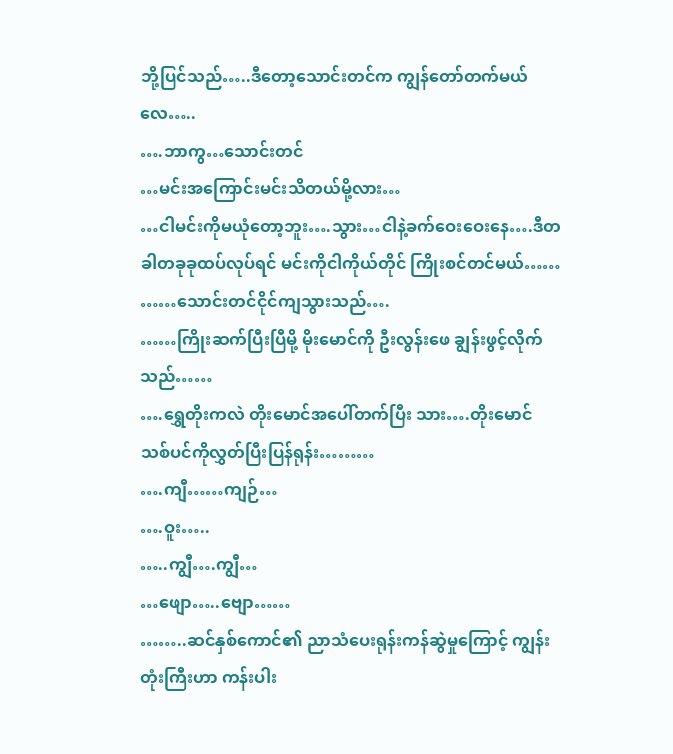ဘို့ပြင်သည်…..ဒီတော့သောင်းတင်က ကျွန်တော်တက်မယ်လေ…..
….ဘာကွ…သောင်းတင်
…မင်းအကြောင်းမင်းသိတယ်မို့လား…
…ငါမင်းကိုမယုံတော့ဘူး….သွား…ငါနဲ့ခက်ဝေးဝေးနေ….ဒီတခါတခုခုထပ်လုပ်ရင် မင်းကိုငါကိုယ်တိုင် ကြိုးစင်တင်မယ်……
……သောင်းတင်ငိုင်ကျသွားသည်….
……ကြိုးဆက်ပြီးပြီမို့ မိုးမောင်ကို ဦးလွန်းဖေ ချွန်းဖွင့်လိုက်သည်……
….ရွှေတိုးကလဲ တိုးမောင်အပေါ်တက်ပြီး သား….တိုးမောင် သစ်ပင်ကိုလွှတ်ပြီးပြန်ရုန်း………
….ကျီ……ကျဉ်…
….ဝူး…..
…..ကျွီ….ကျွီ…
…ဖျော…..ဗျော……
……..ဆင်နှစ်ကောင်၏ ညာသံပေးရုန်းကန်ဆွဲမှုကြောင့် ကျွန်းတုံးကြီးဟာ ကန်းပါး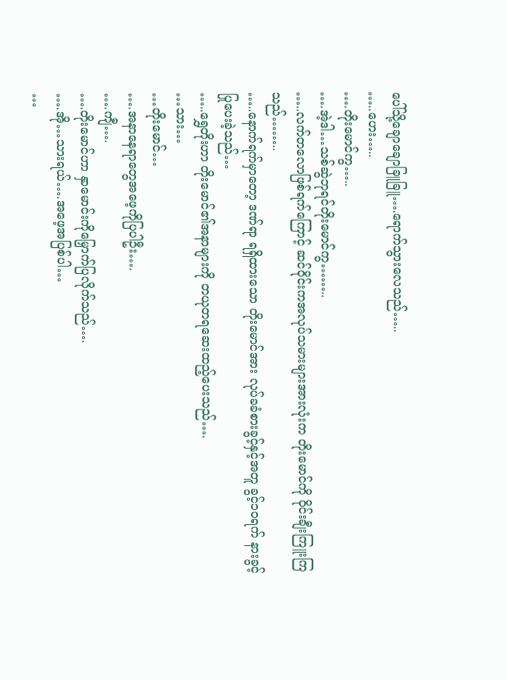ပေါ်သို့ချောချောခြူခြူ….ရောက်သွားလေသည်…..
…..ဟေး…..
….တိုးမောင်ကွ…..
….အဲ့ဒါ…သစ်ဆွဲဘုရင်တိုးမောင်ကွ……..
…..လက်တလောဖြစ်ရက်ကြောင့် ဆင်ဝိုင်းကအလုပ်သမားများအားလုံးက တိုးမောင်ကို ဝိုင်းချီးကြူးကြသည်……..
…..နောက်ရက်မှာတော့ ဒဏ်ရာ ရရှိထားသော တိုးမောင်အား လုပ်ခခံစားခွင့်နှင့်အတူ ခွင့်၁၀ရက် နားခွင့်ပြုပေးခဲ့သည်…
…..ရွှေတိုးဟာ တိုးမောင်၏အနာများကို တယုတရဆေးထည့်ပေးသည်….
…သား…
…တိုးမောင်…
….အနာနေရာတွေအဖေ့ကိုပြပါဦး….
….ကျီ….
….တိုးမောင်ဟာ နှာမောင်းကိုမြှောက်ပြလိုက်သည်….
….အို…သားရယ်….အဖေ့အပြစ်ပါ…
…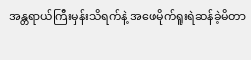အန္တရာယ်ကြီးမှန်းသိရက်နဲ့ အဖေမိုက်ရူးရဲဆန်ခဲ့မိတာ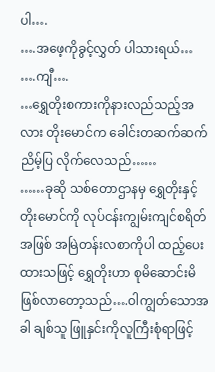ပါ….
….အဖေ့ကိုခွင့်လွှတ် ပါသားရယ်…
….ကျီ….
…ရွှေတိုးစကားကိုနားလည်သည့်အလား တိုးမောင်က ခေါင်းတဆက်ဆက်ညိမ့်ပြ လိုက်လေသည်……
……ခုဆို သစ်တောဌာနမှ ရွှေတိုးနှင့်တိုးမောင်ကို လုပ်ငန်းကျွမ်းကျင်စရိတ်အဖြစ် အမြဲတန်းလစာကိုပါ ထည့်ပေးထားသဖြင့် ရွှေတိုးဟာ စုမိဆောင်းမိဖြစ်လာတော့သည်….ဝါကျွတ်သောအခါ ချစ်သူ ဖြူနှင်းကိုလူကြီးစုံရာဖြင့်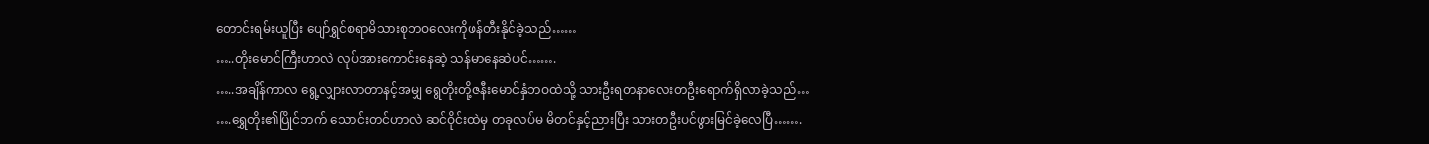တောင်းရမ်းယူပြီး ပျော်ရွှင်စရာမိသားစုဘဝလေးကိုဖန်တီးနိုင်ခဲ့သည်……
…..တိုးမောင်ကြီးဟာလဲ လုပ်အားကောင်းနေဆဲ့ သန်မာနေဆဲပင်…….
…..အချိန်ကာလ ရွေ့လျှားလာတာနင့်အမျှ ရွေတိုးတို့ဇနီးမောင်နှံဘဝထဲသို့ သားဦးရတနာလေးတဦးရောက်ရှိလာခဲ့သည်…
….ရွှေတိုး၏ပြိုင်ဘက် သောင်းတင်ဟာလဲ ဆင်ဝိုင်းထဲမှ တခုလပ်မ မိတင်နှင့်ညားပြီး သားတဦးပင်ဖွားမြင်ခဲ့လေပြီ…….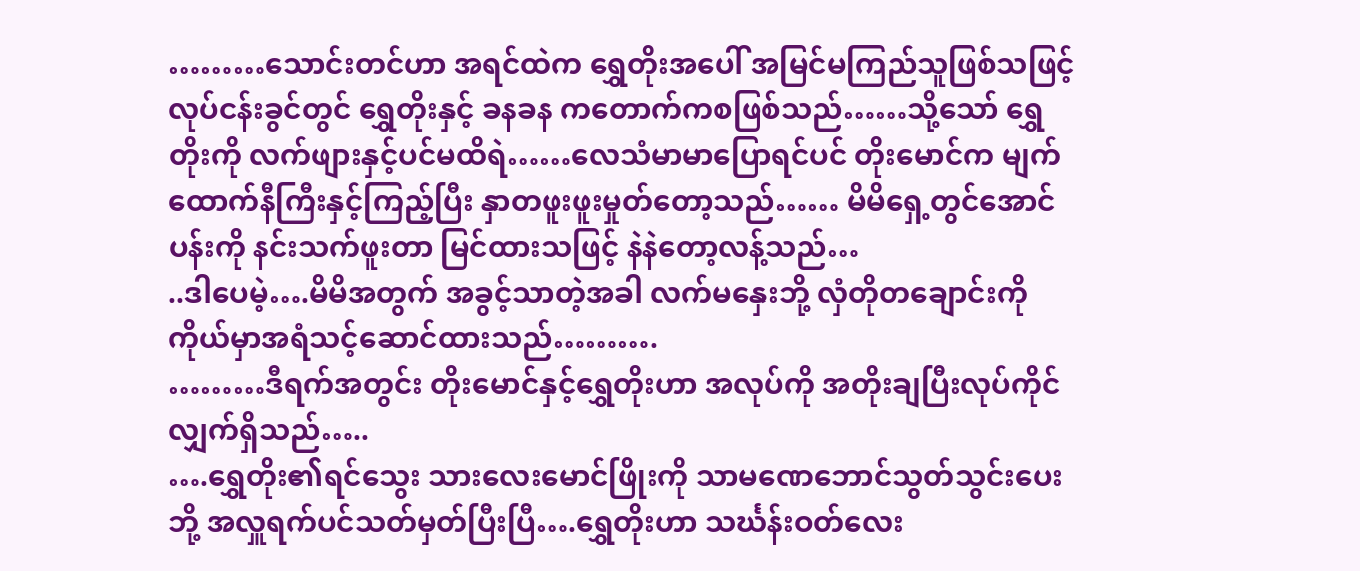………သောင်းတင်ဟာ အရင်ထဲက ရွှေတိုးအပေါ် အမြင်မကြည်သူဖြစ်သဖြင့် လုပ်ငန်းခွင်တွင် ရွှေတိုးနှင့် ခနခန ကတောက်ကစဖြစ်သည်……သို့သော် ရွှေတိုးကို လက်ဖျားနှင့်ပင်မထိရဲ……လေသံမာမာပြောရင်ပင် တိုးမောင်က မျက်ထောက်နီကြီးနှင့်ကြည့်ပြီး နှာတဖူးဖူးမှုတ်တော့သည်…… မိမိရှေ့တွင်အောင်ပန်းကို နင်းသက်ဖူးတာ မြင်ထားသဖြင့် နဲနဲတော့လန့်သည်…
..ဒါပေမဲ့….မိမိအတွက် အခွင့်သာတဲ့အခါ လက်မနှေးဘို့ လှံတိုတချောင်းကို ကိုယ်မှာအရံသင့်ဆောင်ထားသည်……….
………ဒီရက်အတွင်း တိုးမောင်နှင့်ရွှေတိုးဟာ အလုပ်ကို အတိုးချပြီးလုပ်ကိုင်လျှက်ရှိသည်…..
….ရွှေတိုး၏ရင်သွေး သားလေးမောင်ဖြိုးကို သာမဏေဘောင်သွတ်သွင်းပေးဘို့ အလှူရက်ပင်သတ်မှတ်ပြီးပြီ….ရွှေတိုးဟာ သင်္ဃန်းဝတ်လေး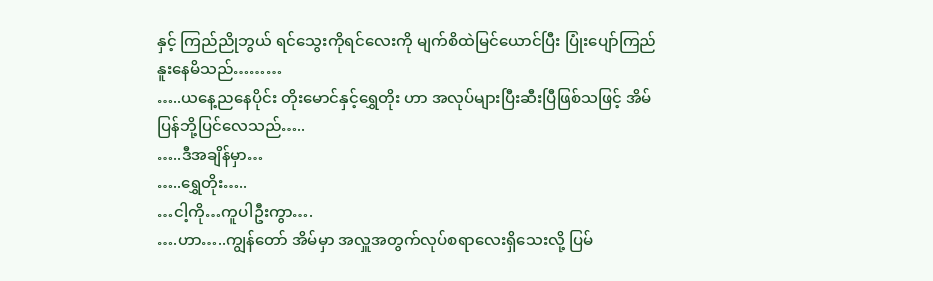နှင့် ကြည်ညိုဘွယ် ရင်သွေးကိုရင်လေးကို မျက်စိထဲမြင်ယောင်ပြီး ပြုံးပျော်ကြည်နူးနေမိသည်………
…..ယနေ့ညနေပိုင်း တိုးမောင်နှင့်ရွှေတိုး ဟာ အလုပ်များပြီးဆီးပြီဖြစ်သဖြင့် အိမ်ပြန်ဘို့ပြင်လေသည်…..
…..ဒီအချိန်မှာ…
…..ရွှေတိုး…..
…ငါ့ကို…ကူပါဦးကွာ….
….ဟာ…..ကျွန်တော် အိမ်မှာ အလှူအတွက်လုပ်စရာလေးရှိသေးလို့ ပြမ်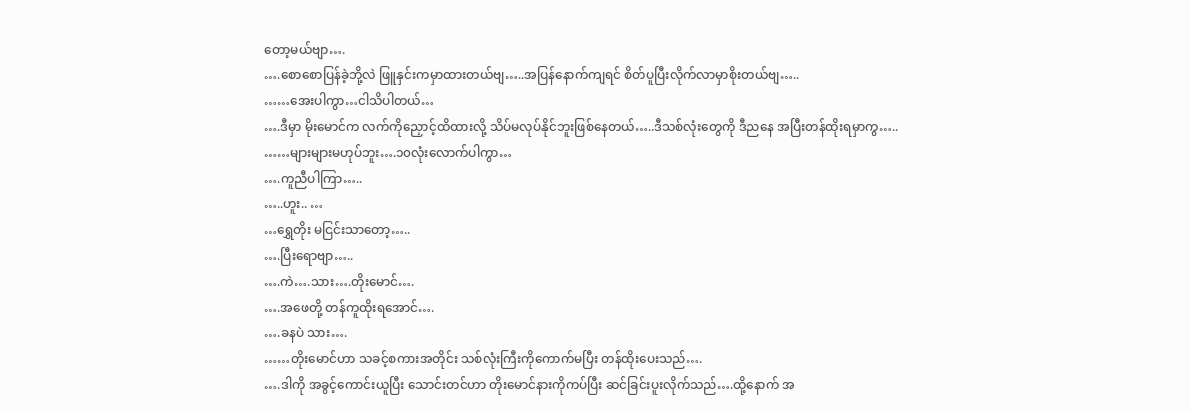တော့မယ်ဗျာ….
….စောစောပြန်ခဲ့ဘို့လဲ ဖြူနှင်းကမှာထားတယ်ဗျ…..အပြန်နောက်ကျရင် စိတ်ပူပြီးလိုက်လာမှာစိုးတယ်ဗျ…..
……အေးပါကွာ…ငါသိပါတယ်…
….ဒီမှာ မိုးမောင်က လက်ကိုညှောင့်ထိထားလို့ သိပ်မလုပ်နိုင်ဘူးဖြစ်နေတယ်…..ဒီသစ်လုံးတွေကို ဒီညနေ အပြီးတန်ထိုးရမှာကွ…..
……များများမဟုပ်ဘူး….၁၀လုံးလောက်ပါကွာ…
….ကူညီပါကြာ…..
…..ဟူး.. …
…ရွှေတိုး မငြင်းသာတော့…..
….ပြီးရောဗျာ…..
….ကဲ….သား….တိုးမောင်….
….အဖေတို့ တန်ကူထိုးရအောင်….
….ခနပဲ သား….
……တိုးမောင်ဟာ သခင့်စကားအတိုင်း သစ်လုံးကြီးကိုကောက်မပြီး တန်ထိုးပေးသည်….
….ဒါကို အခွင့်ကောင်းယူပြီး သောင်းတင်ဟာ တိုးမောင်နားကိုကပ်ပြီး ဆင်ခြင်းပူးလိုက်သည်….ထို့နောက် အ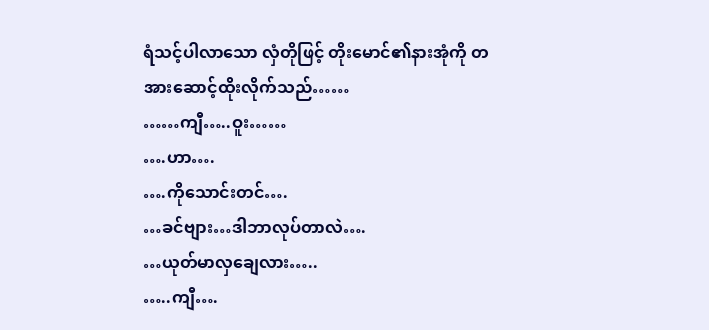ရံသင့်ပါလာသော လှံတိုဖြင့် တိုးမောင်၏နားအုံကို တအားဆောင့်ထိုးလိုက်သည်……
……ကျီ…..ဝူး……
….ဟာ….
….ကိုသောင်းတင်….
…ခင်ဗျား…ဒါဘာလုပ်တာလဲ….
…ယုတ်မာလှချေလား…..
…..ကျီ….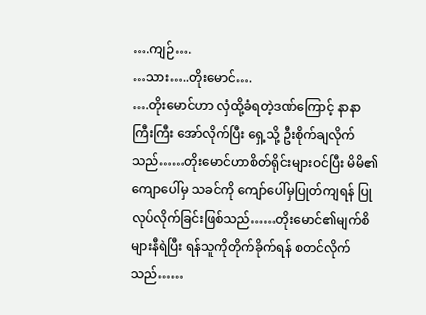….ကျဉ်….
…သား…..တိုးမောင်….
….တိုးမောင်ဟာ လှံထို့ခံရတဲ့ဒဏ်ကြောင့် နာနာကြီးကြီး အော်လိုက်ပြီး ရှေ့သို့ ဦးစိုက်ချလိုက်သည်……တိုးမောင်ဟာစိတ်ရိုင်းများဝင်ပြီး မိမိ၏ကျောပေါ်မှ သခင်ကို ကျော်ပေါ်မှပြုတ်ကျရန် ပြုလုပ်လိုက်ခြင်းဖြစ်သည်……တိုးမောင်၏မျက်စိများနီရဲပြီး ရန်သူကိုတိုက်ခိုက်ရန် စတင်လိုက်သည်……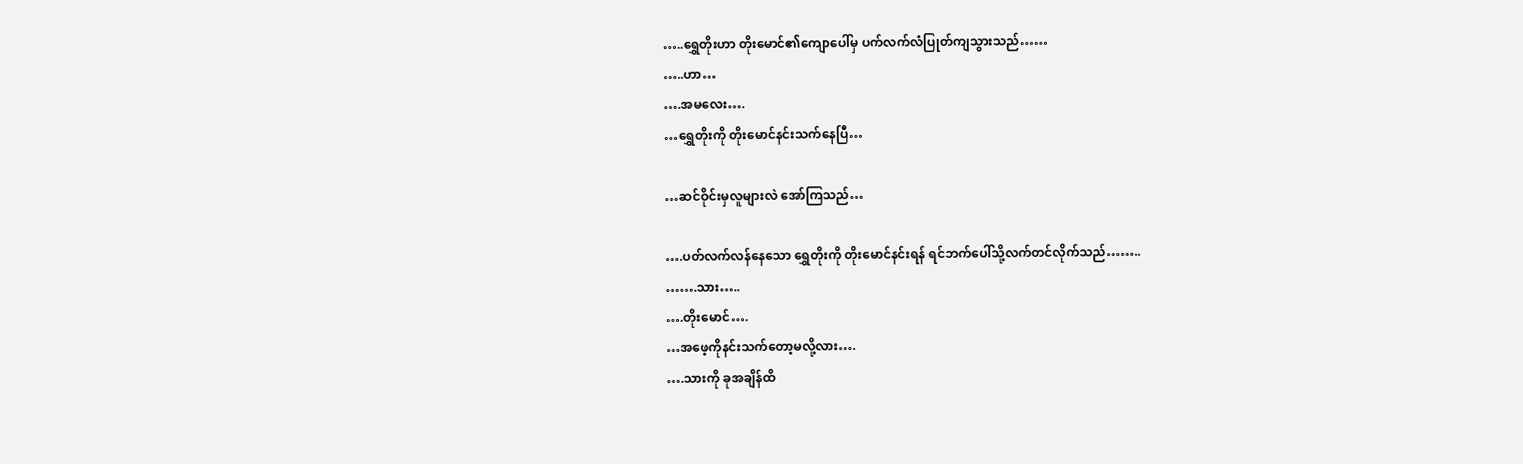…..ရွှေတိုးဟာ တိုးမောင်၏ကျောပေါ်မှ ပက်လက်လံပြုတ်ကျသွားသည်……
…..ဟာ…
….အမလေး….
…ရွှေတိုးကို တိုးမောင်နင်းသက်နေပြီ…

…ဆင်ဝိုင်းမှလူများလဲ အော်ကြသည်…

….ပတ်လက်လန်နေသော ရွှေတိုးကို တိုးမောင်နင်းရန် ရင်ဘက်ပေါ်သို့လက်တင်လိုက်သည်……..
…….သား…..
….တိုးမောင်….
…အဖေ့ကိုနင်းသက်တော့မလို့လား….
….သားကို ခုအချိန်ထိ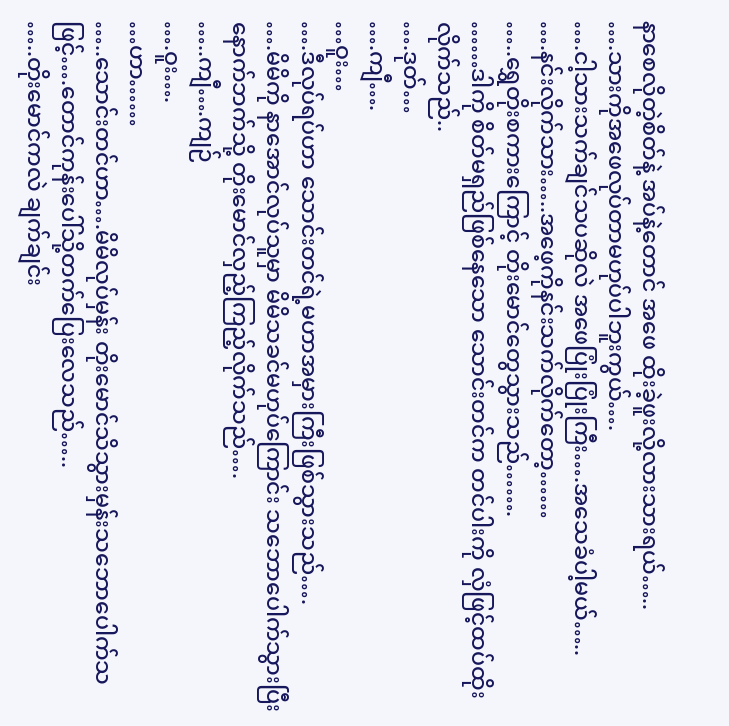နာစေလိုတဲ့စိတ်နဲ့ အပ်နဲ့တောင် အဖေ ထိုးခဲ့ဖူးလို့လားသားရယ်…..
….သားကိုအဖေလုပ်တာမဟုပ်ပါဘူးကွယ်….
….ငါ့သားသက်ချင်သပဆိုလဲ အဖေပြုံးပြုံးကြီး….အသေခံပါ့မယ်…..
….နင်းလိုက်သား…..အဖေ့ကိုနင်းသက်လိုက်တော့……
…..ရွှေတိုးစကားကြောင့် တိုးမောင်တွေသွားသည်…….
……ဒါကို စိတ်မရှည်ဖြစ်နေသော သောင်းတင်က တင်ပါးကို လှံဖြင့်ထပ်ထိုးလိုက်သည်..
….ဒုတ်…
….ကျီ….
…ဝူး…
….ဒီလုပ်ရပ်ဟာ သောင်းတင်ရဲ့မဟာအမှားကြီးဖြစ်သွားသည်….
….မိမိကို နာအောင်လုပ်သူမှာ မိမိသခင်မဟုပ်ကြောင်း သဘောပေါက်သွားပြီး နောက်ဘက်သို့ တိုးမောင်လှည့်ကြည့်လိုက်သည်….
…..ကျီ….ကျဉ်
….ဝူး….
…ဟာ……
…..သောင်းတင်ဟာ….မိမိလုပ်မှန်း တိုးမောင်သိသွားမှန်းသဘောပေါက်သဖြင့်….တောင်ကုန်းပေါ်သို့တက်ပြေးလေသည်…..
…..တိုးမောင်ကလဲ ချက်ချင်း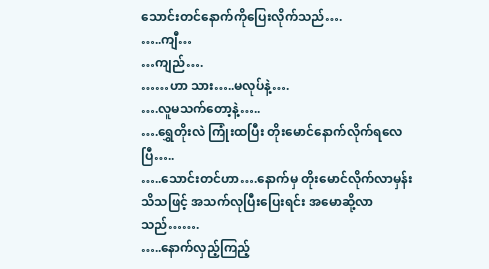သောင်းတင်နောက်ကိုပြေးလိုက်သည်….
…..ကျီ…
…ကျည်….
……ဟာ သား…..မလုပ်နဲ့….
….လူမသက်တော့နဲ့…..
….ရွှေတိုးလဲ ကြုံးထပြီး တိုးမောင်နောက်လိုက်ရလေပြီ…..
…..သောင်းတင်ဟာ….နောက်မှ တိုးမောင်လိုက်လာမှန်းသိသဖြင့် အသက်လုပြီးပြေးရင်း အမောဆို့လာသည်…….
…..နောက်လှည့်ကြည့်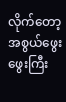လိုက်တော့ အစွယ်ဖွေးဖွေးကြီး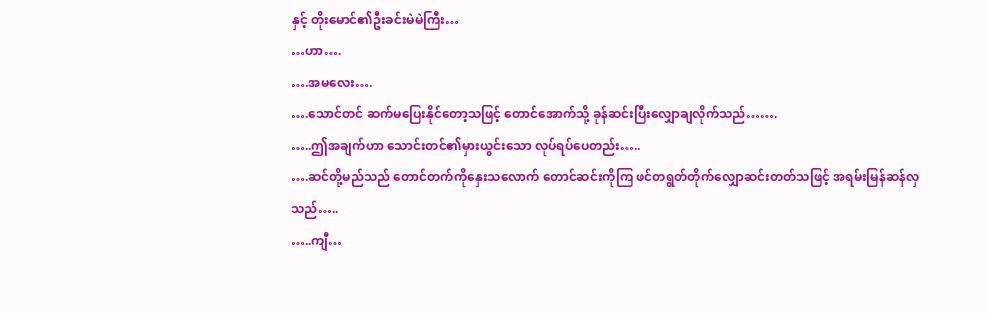နှင့် တိုးမောင်၏ဦးခင်းမဲမဲကြီး…
…ဟာ….
….အမလေး….
….သောင်တင် ဆက်မပြေးနိုင်တော့သဖြင့် တောင်အောက်သို့ ခုန်ဆင်းပြီးလျှောချလိုက်သည်…….
…..ဤအချက်ဟာ သောင်းတင်၏မှားယွင်းသော လုပ်ရပ်ပေတည်း…..
….ဆင်တို့မည်သည် တောင်တက်ကိုနှေးသလောက် တောင်ဆင်းကိုကြ ဖင်တရွတ်တိုက်လျှောဆင်းတတ်သဖြင့် အရမ်းမြန်ဆန်လှသည်…..
…..ကျီ…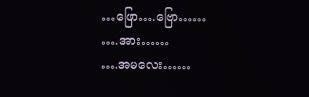…ဖြော….ဗြော……
….အား……
….အမလေး……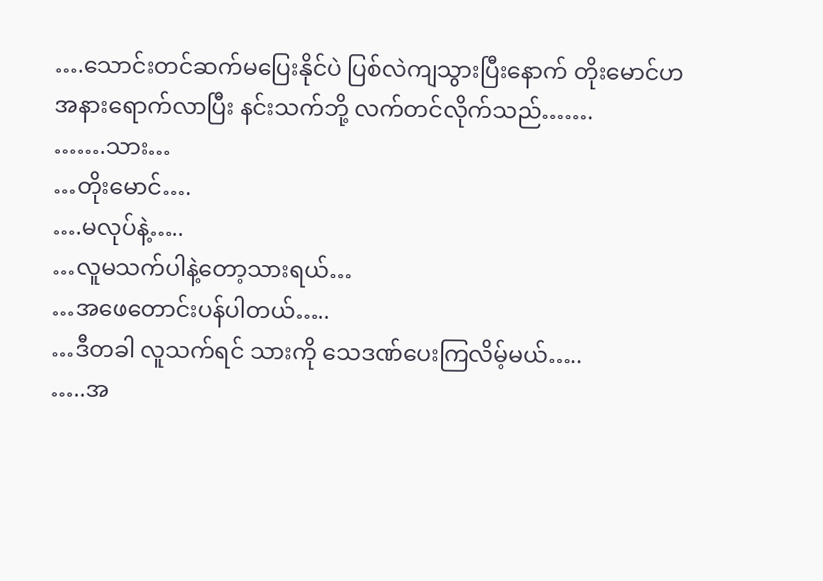….သောင်းတင်ဆက်မပြေးနိုင်ပဲ ပြစ်လဲကျသွားပြီးနောက် တိုးမောင်ဟအနားရောက်လာပြီး နင်းသက်ဘို့ လက်တင်လိုက်သည်…….
…….သား…
…တိုးမောင်….
….မလုပ်နဲ့…..
…လူမသက်ပါနဲ့တော့သားရယ်…
…အဖေတောင်းပန်ပါတယ်…..
…ဒီတခါ လူသက်ရင် သားကို သေဒဏ်ပေးကြလိမ့်မယ်…..
…..အ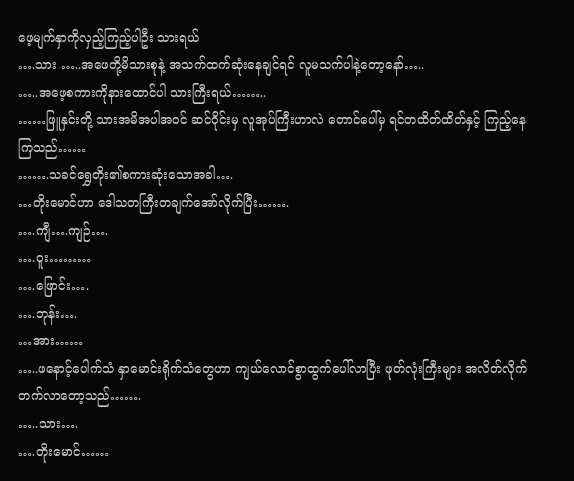ဖေ့မျက်နှာကိုလှည့်ကြည့်ပါဦး သားရယ်
….သား …..အဖေတို့မိသားစုနဲ့ အသက်ထက်ဆုံးနေချင်ရင် လူမသက်ပါနဲ့တော့နော်…..
…..အဖေ့စကားကိုနားထောင်ပါ သားကြီးရယ်……..
……ဖြူနှင်းတို့ သားအမိအပါအဝင် ဆင်ဝိုင်းမှ လူအုပ်ကြီးဟာလဲ တောင်ပေါ်မှ ရင်တထိတ်ထိတ်နှင့် ကြည့်နေကြသည်……
…….သခင်ရွှေတိုး၏စကားဆုံးသောအခါ….
…တိုးမောင်ဟာ ဒေါသတကြီးတချက်အော်လိုက်ပြီး…….
….ကျီ….ကျဉ်….
….ဝူး………
….ဖြောင်း….
….ဘုန်း….
…အား……
…..ဖနောင့်ပေါက်သံ နှာမောင်းရိုက်သံတွေဟာ ကျယ်လောင်စွာထွက်ပေါ်လာပြီး ဖုတ်လုံးကြီးများ အလိတ်လိုက်တက်လာတော့သည်…….
…..သား….
….တိုးမောင်……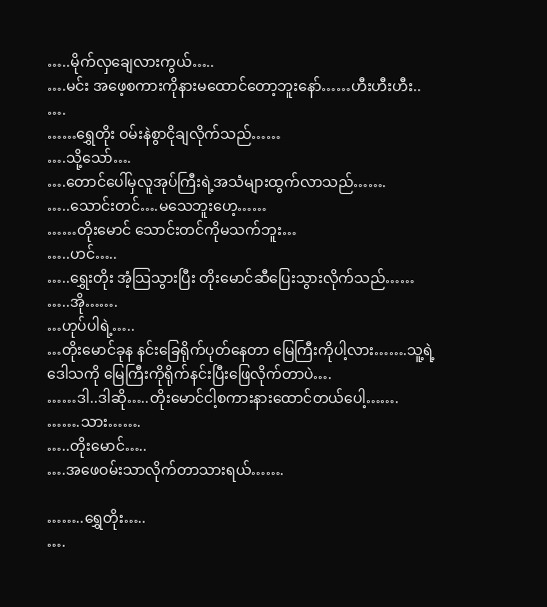…..မိုက်လှချေလားကွယ်…..
….မင်း အဖေ့စကားကိုနားမထောင်တော့ဘူးနော်……ဟီးဟီးဟီး.. ….
……ရွှေတိုး ဝမ်းနဲစွာငိုချလိုက်သည်……
….သို့သော်….
….တောင်ပေါ်မှလူအုပ်ကြီးရဲ့အသံများထွက်လာသည်…….
…..သောင်းတင်….မသေဘူးဟေ့……
……တိုးမောင် သောင်းတင်ကိုမသက်ဘူး…
…..ဟင်…..
…..ရွှေးတိုး အံ့သြသွားပြီး တိုးမောင်ဆီပြေးသွားလိုက်သည်……
…..အို…….
…ဟုပ်ပါရဲ့…..
…တိုးမောင်ခုန နင်းခြေရိုက်ပုတ်နေတာ မြေကြီးကိုပါ့လား…….သူ့ရဲ့ဒေါသကို မြေကြီးကိုရိုက်နင်းပြီးဖြေလိုက်တာပဲ….
……ဒါ..ဒါဆို…..တိုးမောင်ငါ့စကားနားထောင်တယ်ပေါ့…….
…….သား…….
…..တိုးမောင်…..
….အဖေဝမ်းသာလိုက်တာသားရယ်…….

……..ရွှေတိုး…..
….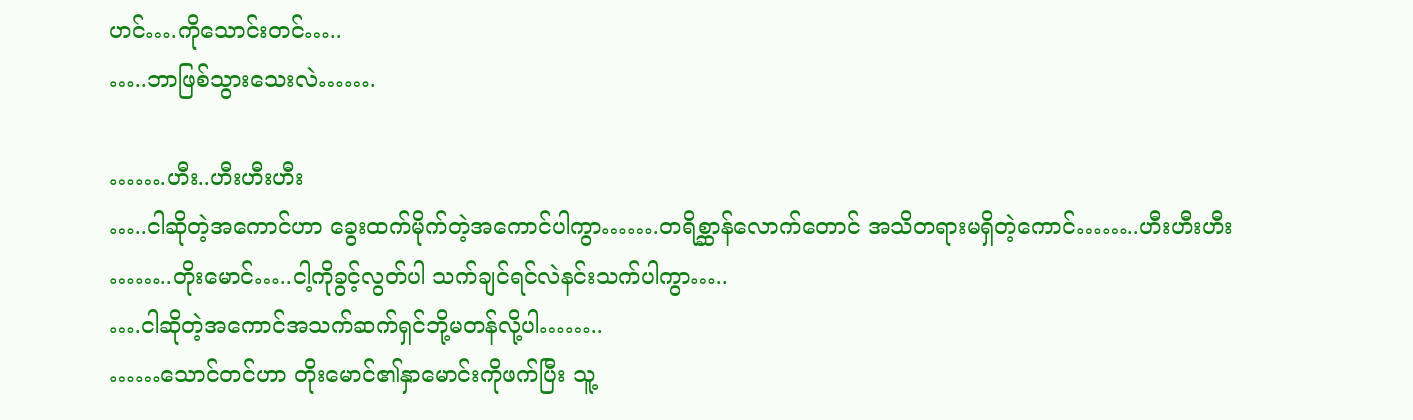ဟင်….ကိုသောင်းတင်…..
…..ဘာဖြစ်သွားသေးလဲ…….

…….ဟီး..ဟီးဟီးဟီး
…..ငါဆိုတဲ့အကောင်ဟာ ခွေးထက်မိုက်တဲ့အကောင်ပါကွာ…….တရိစ္ဆာန်လောက်တောင် အသိတရားမရှိတဲ့ကောင်……..ဟီးဟီးဟီး
……..တိုးမောင်…..ငါ့ကိုခွင့်လွတ်ပါ သက်ချင်ရင်လဲနင်းသက်ပါကွာ…..
….ငါဆိုတဲ့အကောင်အသက်ဆက်ရှင်ဘို့မတန်လို့ပါ……..
……သောင်တင်ဟာ တိုးမောင်၏နှာမောင်းကိုဖက်ပြီး သူ့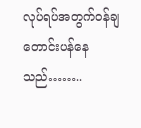လုပ်ရပ်အတွက်ဝန်ချတောင်းပန်နေသည်……..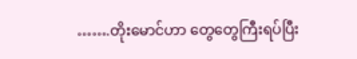…….တိုးမောင်ဟာ တွေတွေကြီးရပ်ပြီး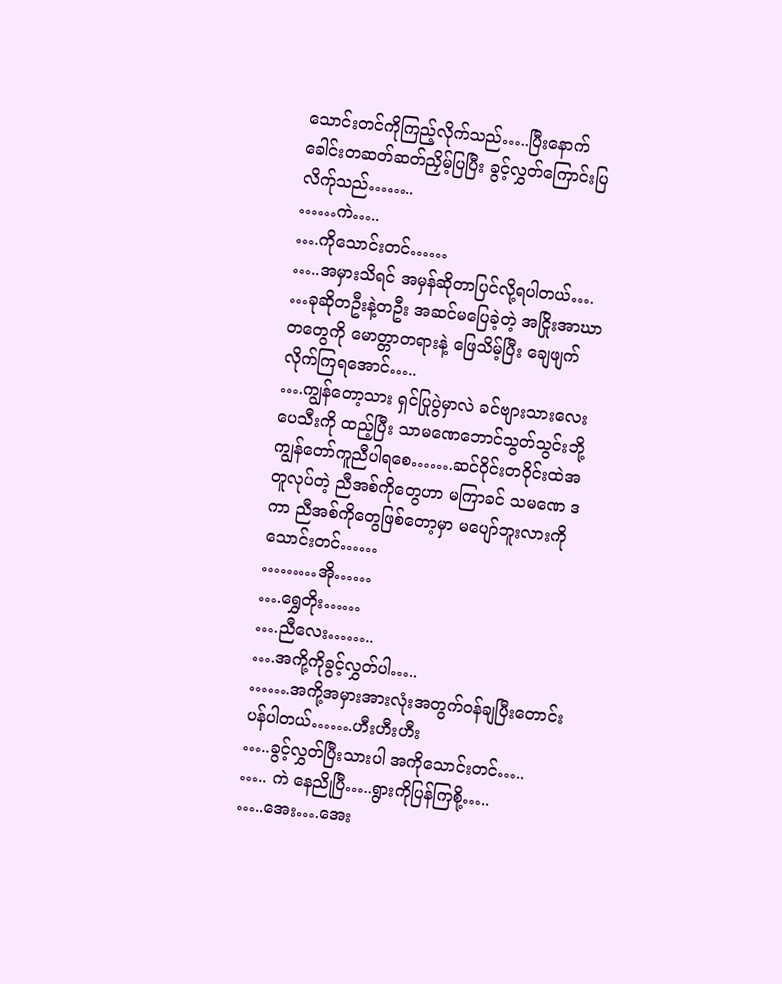သောင်းတင်ကိုကြည့်လိုက်သည်…..ပြီးနောက် ခေါင်းတဆတ်ဆတ်ညှိမ့်ပြပြီး ခွင့်လွှတ်ကြောင်းပြလိက်ုသည်……..
……ကဲ…..
….ကိုသောင်းတင်……
…..အမှားသိရင် အမှန်ဆိုတာပြင်လို့ရပါတယ်….
…ခုဆိုတဦးနဲ့တဦး အဆင်မပြေခဲ့တဲ့ အငြိုးအာဃာတတွေကို မောတ္တာတရားနဲ့ ဖြေသိမ့်ပြီး ချေဖျက်လိုက်ကြရအောင်…..
….ကျွန်တော့သား ရှင်ပြုပွဲမှာလဲ ခင်ဗျားသားလေးပေသီးကို ထည့်ပြီး သာမဏေဘောင်သွတ်သွင်းဘို့ကျွန်တော်ကူညီပါရစေ…….ဆင်ဝိုင်းတဝိုင်းထဲအတူလုပ်တဲ့ ညီအစ်ကိုတွေဟာ မကြာခင် သမဏေ ဒကာ ညီအစ်ကိုတွေဖြစ်တော့မှာ မပျော်ဘူးလားကိုသောင်းတင်……
………အို……
….ရွှေတိုး……
….ညီလေး……..
….အကို့ကိုခွင့်လွှတ်ပါ…..
…….အကို့အမှားအားလုံးအတွက်ဝန်ချပြီးတောင်းပန်ပါတယ်…….ဟီးဟီးဟီး
…..ခွင့်လွှတ်ပြီးသားပါ အကိုသောင်းတင်…..
….. ကဲ နေညိုပြီ…..ရွားကိုပြန်ကြစို့…..
…..အေး….အေး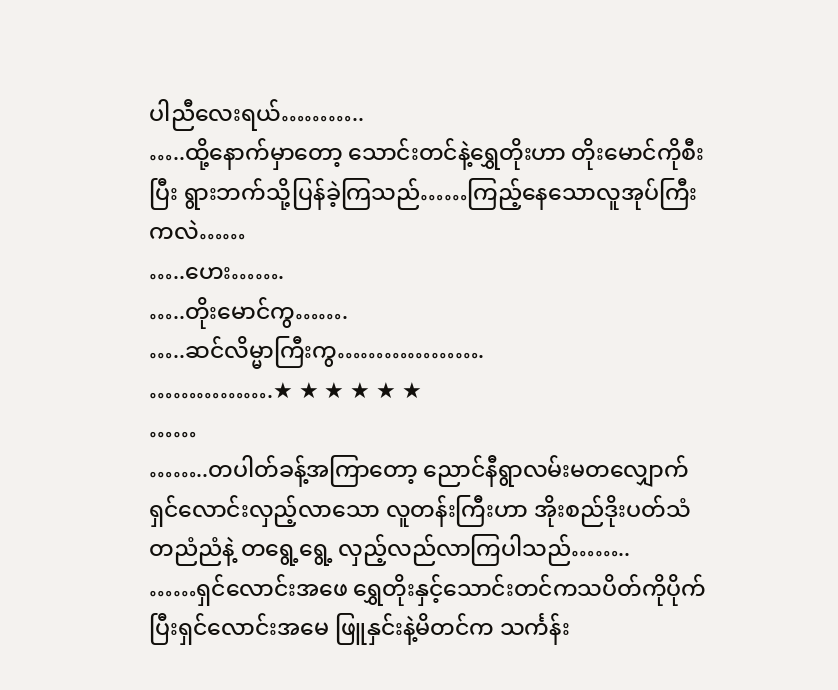ပါညီလေးရယ်………..
…..ထို့နောက်မှာတော့ သောင်းတင်နဲ့ရွှေတိုးဟာ တိုးမောင်ကိုစီးပြီး ရွားဘက်သို့ပြန်ခဲ့ကြသည်……ကြည့်နေသောလူအုပ်ကြီးကလဲ……
…..ဟေး…….
…..တိုးမောင်ကွ…….
…..ဆင်လိမ္မာကြီးကွ……………….
…………….★ ★ ★ ★ ★ ★
……
……..တပါတ်ခန့်အကြာတော့ ညောင်နီရွာလမ်းမတလျှောက် ရှင်လောင်းလှည့်လာသော လူတန်းကြီးဟာ အိုးစည်ဒိုးပတ်သံတညံညံနဲ့ တရွေ့ရွေ့ လှည့်လည်လာကြပါသည်……..
……ရှင်လောင်းအဖေ ရွှေတိုးနှင့်သောင်းတင်ကသပိတ်ကိုပိုက်ပြီးရှင်လောင်းအမေ ဖြူနှင်းနဲ့မိတင်က သင်္ကန်း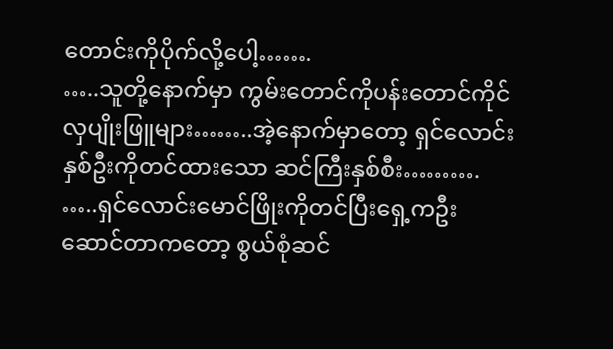တောင်းကိုပိုက်လို့ပေါ့…….
…..သူတို့နောက်မှာ ကွမ်းတောင်ကိုပန်းတောင်ကိုင်လှပျိုးဖြူများ……..အဲ့နောက်မှာတော့ ရှင်လောင်းနှစ်ဦးကိုတင်ထားသော ဆင်ကြီးနှစ်စီး……….
…..ရှင်လောင်းမောင်ဖြိုးကိုတင်ပြီးရှေ့ကဦးဆောင်တာကတော့ စွယ်စုံဆင်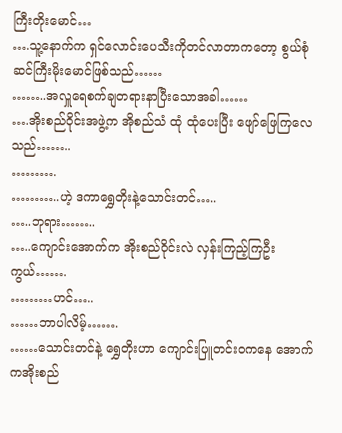ကြီးတိုးမောင်…
….သူ့နောက်က ရှင်လောင်းပေသီးကိုတင်လာတာကတော့ စွယ်စုံဆင်ကြီးမိုးမောင်ဖြစ်သည်……
……..အလှူရေစက်ချတရားနာပြီးသောအခါ……
….အိုးစည်ဝိုင်းအဖွဲ့က အိုစည်သံ ထုံ ထုံပေးပြီး ဖျော်ဖြေကြလေသည်……..
……….
………..ဟဲ့ ဒကာရွှေတိုးနဲ့သောင်းတင်…..
…..ဘုရား……..
…..ကျောင်းအောက်က အိုးစည်ဝိုင်းလဲ လှန်းကြည့်ကြဦးကွယ်…….
………ဟင်…..
……ဘာပါလိမ့်…….
……သောင်းတင်နဲ့ ရွှေတိုးဟာ ကျောင်းပြူတင်းဝကနေ အောက်ကအိုးစည်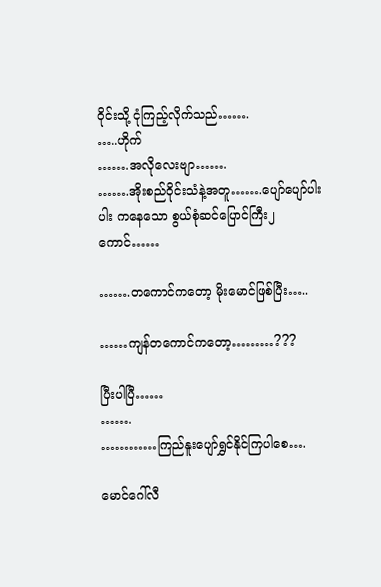ဝိုင်းသို့ ငုံကြည့်လိုက်သည်…….
…..ဟိုက်
…….အလိုလေးဗျာ…….
…….အိုးစည်ဝိုင်းသံနဲ့အတူ…….ပျော်ပျော်ပါးပါး ကနေသော စွယ်စုံဆင်ပြောင်ကြီး၂ကောင်……

…….တကောင်ကတော့ မိုးမောင်ဖြစ်ပြီး…..

……ကျန်တကောင်ကတော့………???

ပြီးပါပြီ……
…….
…………ကြည်နူးပျော်ရွှင်နိုင်ကြပါစေ….

မောင်ဂေါ်လီ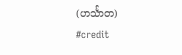(ဟင်္သာတ)
#credit